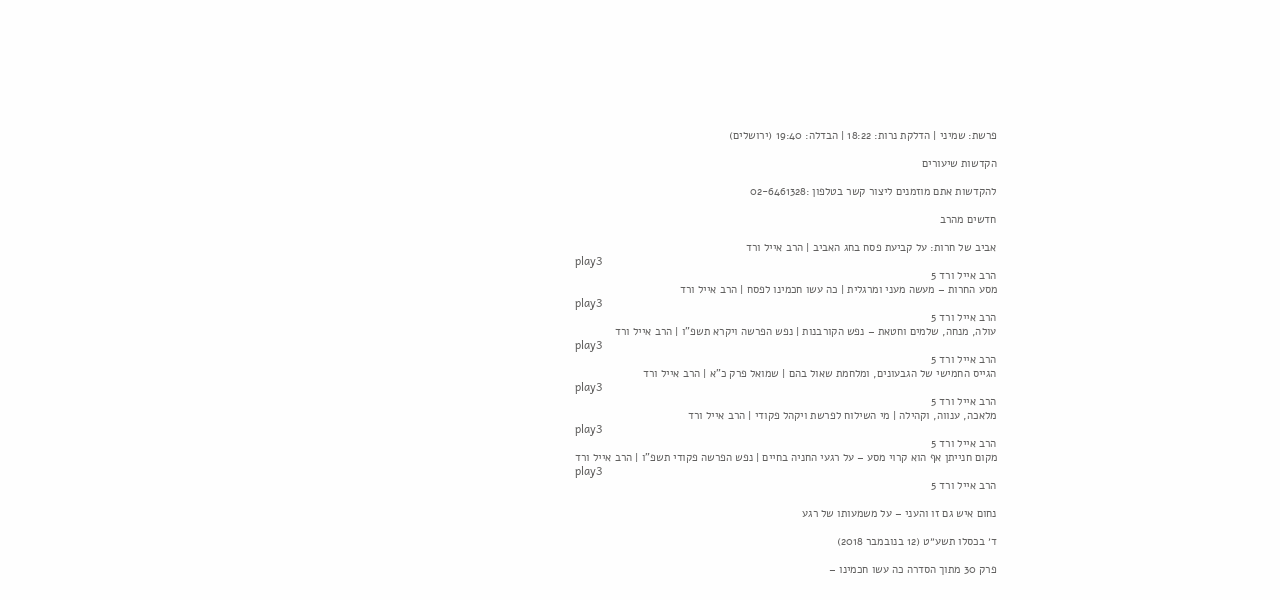פרשת: שמיני | הדלקת נרות: 18:22 | הבדלה: 19:40 (ירושלים)

הקדשות שיעורים

להקדשות אתם מוזמנים ליצור קשר בטלפון :02-6461328

חדשים מהרב

אביב של חרות: על קביעת פסח בחג האביב | הרב אייל ורד
play3
הרב אייל ורד 5
מסע החרות – מעשה מעני ומרגלית | כה עשו חכמינו לפסח | הרב אייל ורד
play3
הרב אייל ורד 5
עולה, מנחה, שלמים וחטאת – נפש הקורבנות | נפש הפרשה ויקרא תשפ”ו | הרב אייל ורד
play3
הרב אייל ורד 5
הגייס החמישי של הגבעונים, ומלחמת שאול בהם | שמואל פרק כ”א | הרב אייל ורד
play3
הרב אייל ורד 5
מלאכה, ענווה, וקהילה | מי השילוח לפרשת ויקהל פקודי | הרב אייל ורד
play3
הרב אייל ורד 5
מקום חנייתן אף הוא קרוי מסע – על רגעי החניה בחיים | נפש הפרשה פקודי תשפ”ו | הרב אייל ורד
play3
הרב אייל ורד 5

נחום איש גם זו והעני – על משמעותו של רגע

ד׳ בכסלו תשע״ט (12 בנובמבר 2018)

פרק 30 מתוך הסדרה כה עשו חכמינו –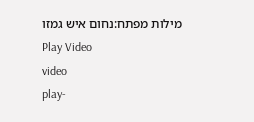מילות מפתח:נחום איש גמזו
Play Video
video
play-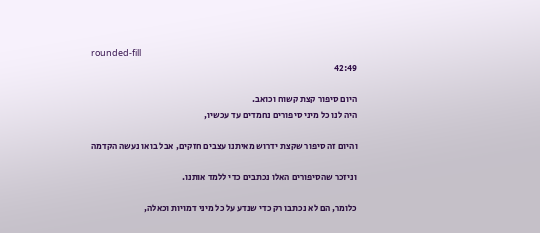rounded-fill
42:49

היום סיפור קצת קשוח וכואב.
היה לנו כל מיני סיפורים נחמדים עד עכשיו,

והיום זה סיפור שקצת ידרוש מאיתנו עצבים חזקים, אבל בואו נעשה הקדמה

וניזכר שהסיפורים האלו נכתבים כדי ללמד אותנו.

כלומר, הם לא נכתבו רק כדי שנדע על כל מיני דמויות וכאלה,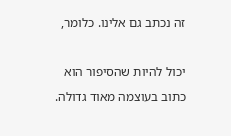זה נכתב גם אלינו. כלומר,

יכול להיות שהסיפור הוא כתוב בעוצמה מאוד גדולה.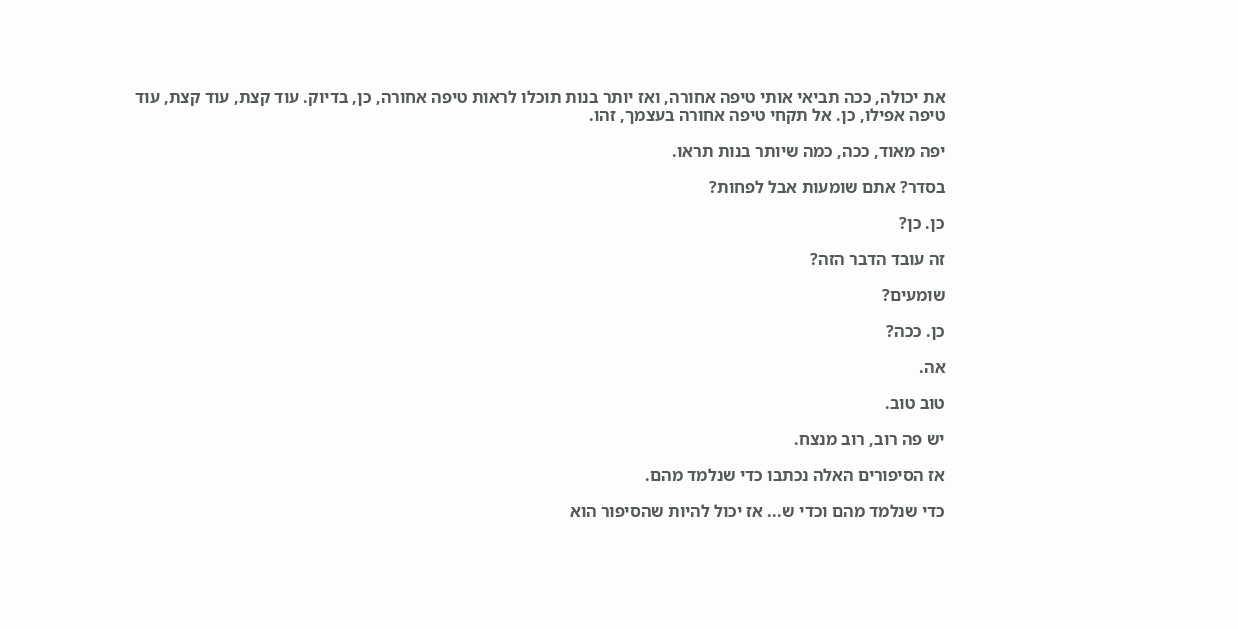את יכולה, ככה תביאי אותי טיפה אחורה, ואז יותר בנות תוכלו לראות טיפה אחורה, כן, בדיוק. עוד קצת, עוד קצת, עוד טיפה אפילו, כן. אל תקחי טיפה אחורה בעצמך, זהו.

יפה מאוד, ככה, כמה שיותר בנות תראו.

בסדר? אתם שומעות אבל לפחות?

כן. כן?

זה עובד הדבר הזה?

שומעים?

כן. ככה?

אה.

טוב טוב.

יש פה רוב, רוב מנצח.

אז הסיפורים האלה נכתבו כדי שנלמד מהם.

כדי שנלמד מהם וכדי ש... אז יכול להיות שהסיפור הוא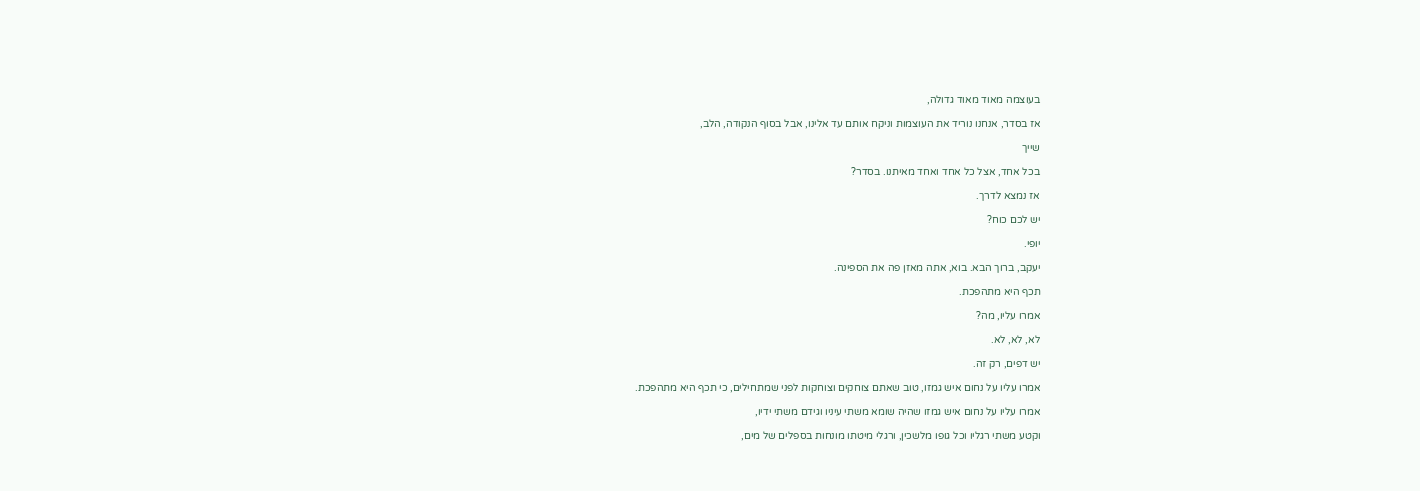בעוצמה מאוד מאוד גדולה,

אז בסדר, אנחנו נוריד את העוצמות וניקח אותם עד אלינו, אבל בסוף הנקודה, הלב,

שייך

בכל אחד, אצל כל אחד ואחד מאיתנו. בסדר?

אז נמצא לדרך.

יש לכם כוח?

יופי.

יעקב, ברוך הבא. בוא, אתה מאזן פה את הספינה.

תכף היא מתהפכת.

אמרו עליו, מה?

לא, לא, לא.

יש דפים, רק זה.

אמרו עליו על נחום איש גמזו, טוב שאתם צוחקים וצוחקות לפני שמתחילים, כי תכף היא מתהפכת.

אמרו עליו על נחום איש גמזו שהיה שומא משתי עיניו וגידם משתי ידיו,

וקטע משתי רגליו וכל גופו מלשכין, ורגלי מיטתו מונחות בספלים של מים,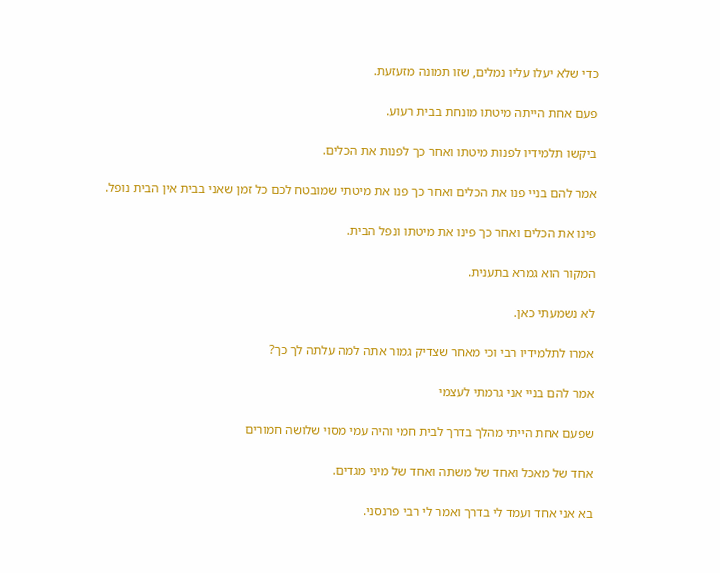כדי שלא יעלו עליו נמלים, שזו תמונה מזעזעת.

פעם אחת הייתה מיטתו מונחת בבית רעוע.

ביקשו תלמידיו לפנות מיטתו ואחר כך לפנות את הכלים.

אמר להם בניי פנו את הכלים ואחר כך פנו את מיטתי שמובטח לכם כל זמן שאני בבית אין הבית נופל.

פינו את הכלים ואחר כך פינו את מיטתו ונפל הבית.

המקור הוא גמרא בתענית.

לא נשמעתי כאן.

אמרו לתלמידיו רבי וכי מאחר שצדיק גמור אתה למה עלתה לך כך?

אמר להם בניי אני גרמתי לעצמי

שפעם אחת הייתי מהלך בדרך לבית חמי והיה עמי מסוי שלושה חמורים

אחד של מאכל ואחד של משתה ואחד של מיני מגדים.

בא אני אחד ועמד לי בדרך ואמר לי רבי פרנסני.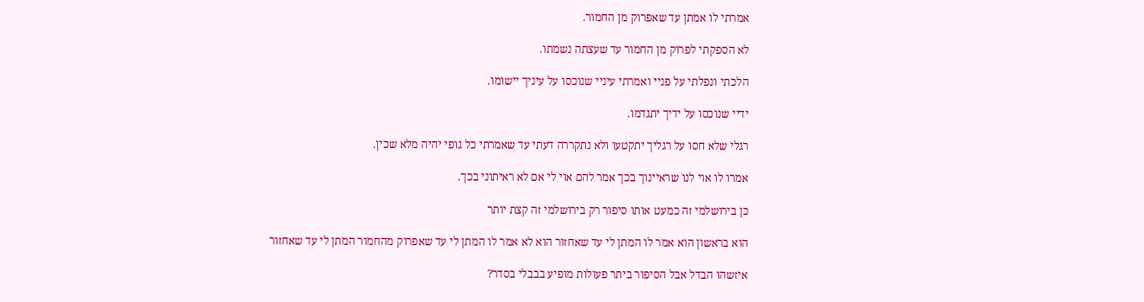אמרתי לו אמתן עד שאפרוק מן החמור.

לא הספקתי לפרוק מן החמור עד שעצתה נשמתו.

הלכתי ונפלתי על פניי ואמרתי עיניי שנוכסו על עיניך יישומו.

ידיי שנוכסו על ידיך יתגדמו.

רגלי שלא חסו על רגליך יתקטעו ולא נתקררה דעתי עד שאמרתי כל גופי יהיה מלא שכין.

אמרו לו אוי לנו שראיינוך בכך אמר להם אוי לי אם לא ראיתוני בכך.

כן בירושלמי זה כמעט אותו סיפור רק בירושלמי זה קצת יותר

הוא בראשון הוא אמר לו המתן לי עד שאחזור הוא לא אמר לו המתן לי עד שאפרוק מהחמור המתן לי עד שאחזור

איזשהו הבדל אבל הסיפור ביתר פעולות מופיע בבבלי בסדר?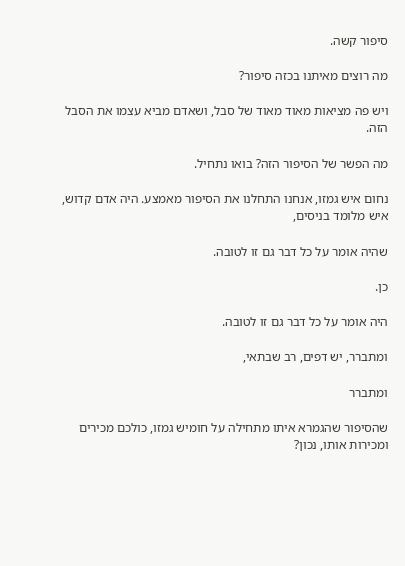סיפור קשה.

מה רוצים מאיתנו בכזה סיפור?

ויש פה מציאות מאוד מאוד של סבל, ושאדם מביא עצמו את הסבל הזה.

מה הפשר של הסיפור הזה? בואו נתחיל.

נחום איש גמזו, אנחנו התחלנו את הסיפור מאמצע. היה אדם קדוש, איש מלומד בניסים,

שהיה אומר על כל דבר גם זו לטובה.

כן.

היה אומר על כל דבר גם זו לטובה.

ומתברר, יש דפים, רב שבתאי,

ומתברר

שהסיפור שהגמרא איתו מתחילה על חומיש גמזו, כולכם מכירים ומכירות אותו, נכון?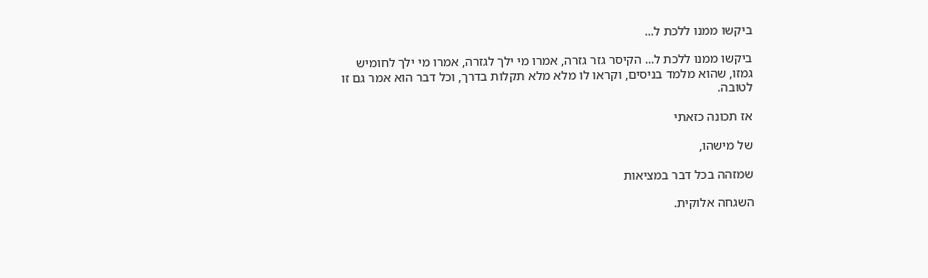ביקשו ממנו ללכת ל...

ביקשו ממנו ללכת ל... הקיסר גזר גזרה, אמרו מי ילך לגזרה, אמרו מי ילך לחומיש גמזו, שהוא מלמד בניסים, וקראו לו מלא מלא תקלות בדרך, וכל דבר הוא אמר גם זו לטובה.

אז תכונה כזאתי

של מישהו,

שמזהה בכל דבר במציאות

השגחה אלוקית.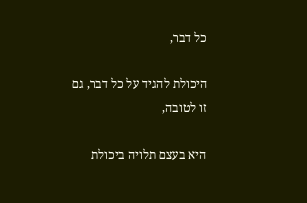כל דבר,

היכולת להגיד על כל דבר, גם זו לטובה,

היא בעצם תלויה ביכולת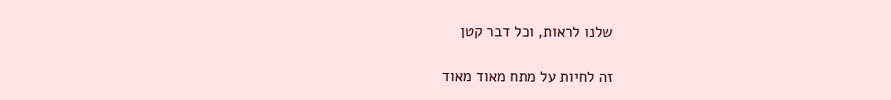שלנו לראות, וכל דבר קטן

זה לחיות על מתח מאוד מאוד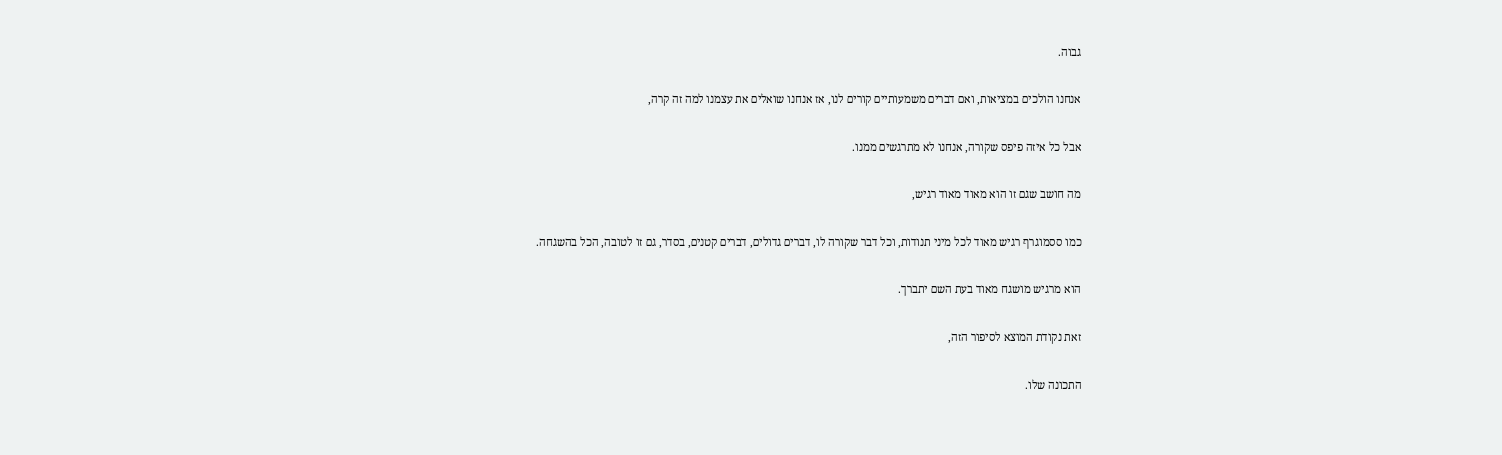גבוה.

אנחנו הולכים במציאות, ואם דברים משמעותיים קורים לנו, אז אנחנו שואלים את עצמנו למה זה קרה,

אבל כל איזה פיפס שקורה, אנחנו לא מתרגשים ממנו.

מה חושב שגם זו הוא מאוד מאוד רגיש,

כמו ססמוגרף רגיש מאוד לכל מיני תנודות, וכל דבר שקורה לו, דברים גדולים, דברים קטנים, בסדר, גם זו לטובה, הכל בהשגחה.

הוא מרגיש מושגח מאוד בעת השם יתברך.

זאת נקודת המוצא לסיפור הזה,

התכונה שלו.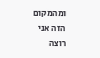ומהמקום הזה אני רוצה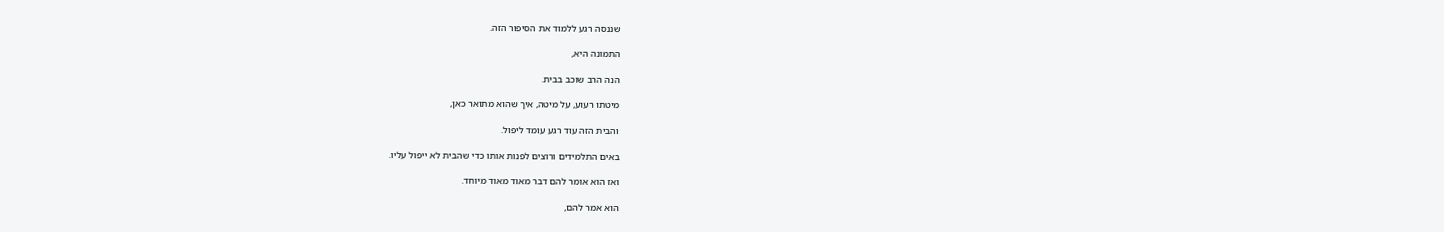שננסה רגע ללמוד את הסיפור הזה.

התמונה היא,

הנה הרב שוכב בבית.

מיטתו רעוע, על מיטה, איך שהוא מתואר כאן,

והבית הזה עוד רגע עומד ליפול.

באים התלמידים ורוצים לפנות אותו כדי שהבית לא ייפול עליו.

ואז הוא אומר להם דבר מאוד מאוד מיוחד.

הוא אמר להם,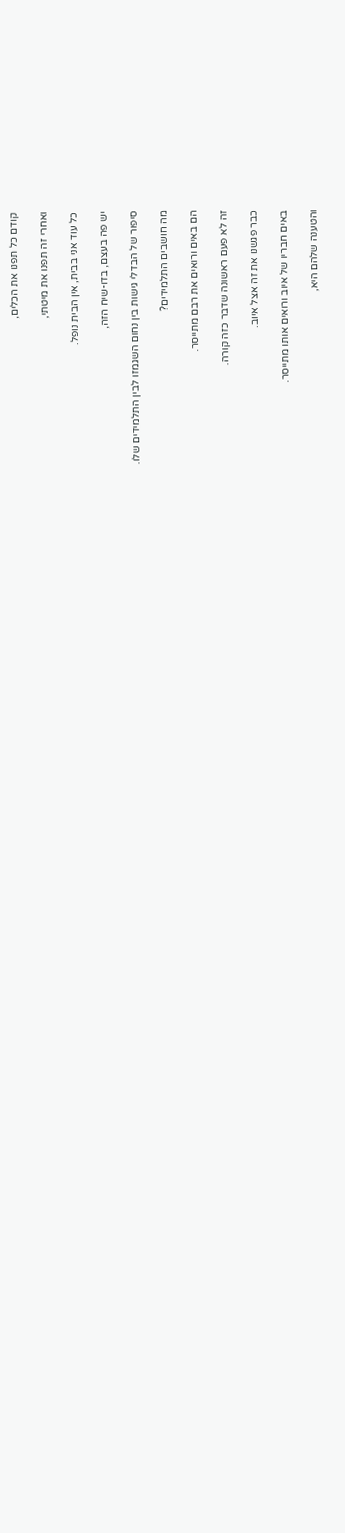קודם כל תפנו את הכלים,

ואחרי זה תפנו את מיטתי,

כל עוד אני בבית, אין הבית נופל.

יש פה בעצם, בדו-שיח הזה,

סיפור של הבדלי גישות בין נחום השגמזו לבין התלמידים שלו.

מה חושבים התלמידים?

הם באים ורואים את רבם מתייסר.

זה לא פעם ראשונה שדבר כזה קורה.

כבר פגשנו את זה אצל איוב.

באים חבריו של איוב ורואים אותו מתייסר.

והטענה שלהם היא,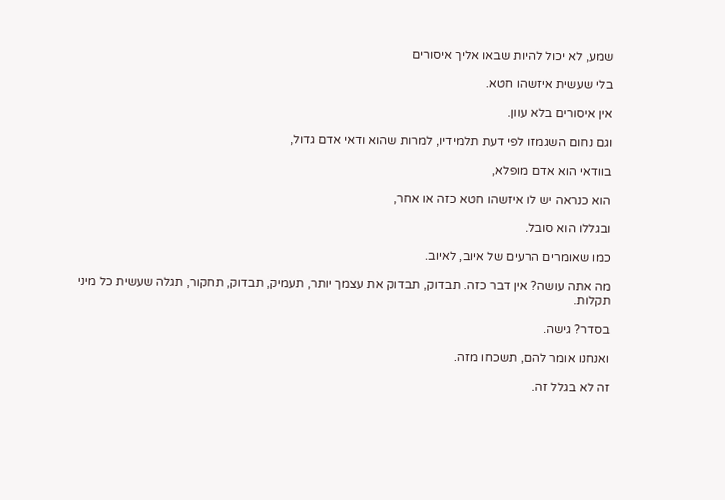שמע, לא יכול להיות שבאו אליך איסורים

בלי שעשית איזשהו חטא.

אין איסורים בלא עוון.

וגם נחום השגמזו לפי דעת תלמידיו, למרות שהוא ודאי אדם גדול,

בוודאי הוא אדם מופלא,

הוא כנראה יש לו איזשהו חטא כזה או אחר,

ובגללו הוא סובל.

כמו שאומרים הרעים של איוב, לאיוב.

מה אתה עושה? אין דבר כזה. תבדוק, תבדוק את עצמך יותר, תעמיק, תבדוק, תחקור, תגלה שעשית כל מיני תקלות.

בסדר? גישה.

ואנחנו אומר להם, תשכחו מזה.

זה לא בגלל זה.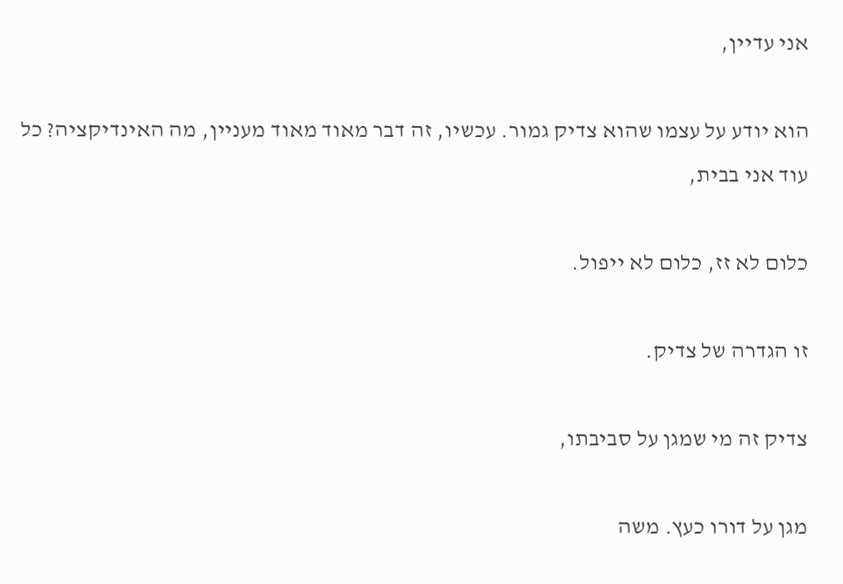אני עדיין,

הוא יודע על עצמו שהוא צדיק גמור. עכשיו, זה דבר מאוד מאוד מעניין, מה האינדיקציה? כל עוד אני בבית,

כלום לא זז, כלום לא ייפול.

זו הגדרה של צדיק.

צדיק זה מי שמגן על סביבתו,

מגן על דורו כעץ. משה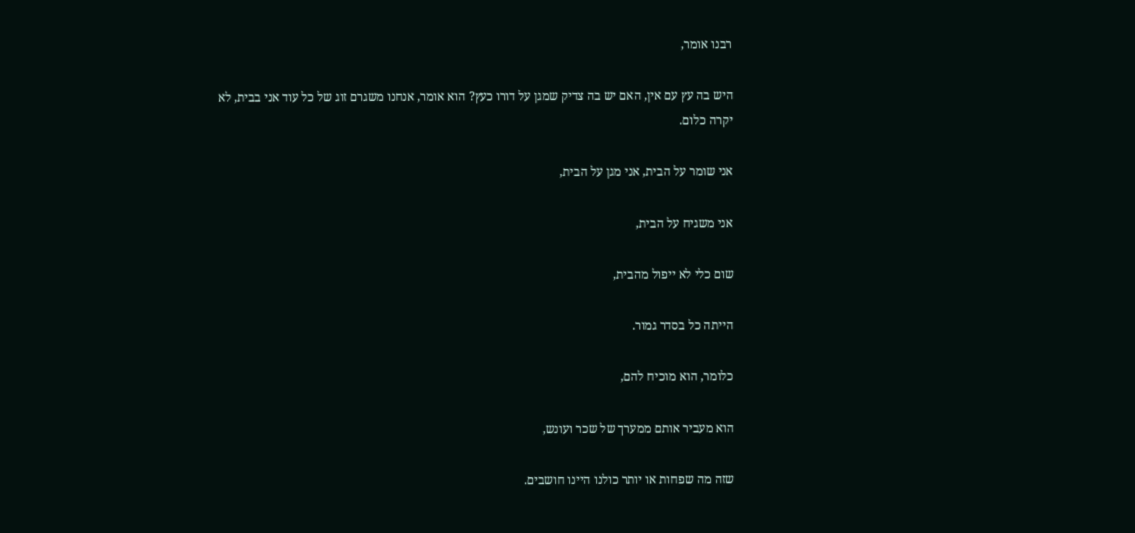רבנו אומר,

היש בה עץ עם אין, האם יש בה צדיק שמגן על דורו כעץ? הוא אומר, אנחנו משגרם זוג של כל עוד אני בבית, לא יקרה כלום.

אני שומר על הבית, אני מגן על הבית,

אני משגיח על הבית,

שום כלי לא ייפול מהבית,

הייתה כל בסדר גמור.

כלומר, הוא מוכיח להם,

הוא מעביר אותם ממערך של שכר ועונש,

שזה מה שפחות או יותר כולנו היינו חושבים.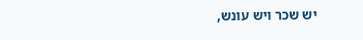יש שכר ויש עונש,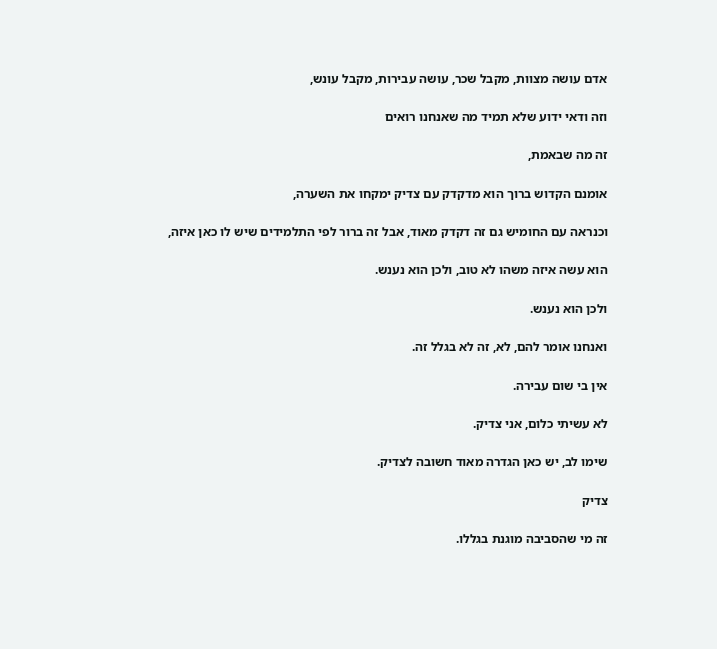אדם עושה מצוות, מקבל שכר, עושה עבירות, מקבל עונש,

וזה ודאי ידוע שלא תמיד מה שאנחנו רואים

זה מה שבאמת,

אומנם הקדוש ברוך הוא מדקדק עם צדיק ימקחו את השערה,

וכנראה עם החומיש גם זה דקדק מאוד, אבל זה ברור לפי התלמידים שיש לו כאן איזה,

הוא עשה איזה משהו לא טוב, ולכן הוא נענש.

ולכן הוא נענש.

ואנחנו אומר להם, לא, זה לא בגלל זה.

אין בי שום עבירה.

לא עשיתי כלום, אני צדיק.

שימו לב, יש כאן הגדרה מאוד חשובה לצדיק.

צדיק

זה מי שהסביבה מוגנת בגללו.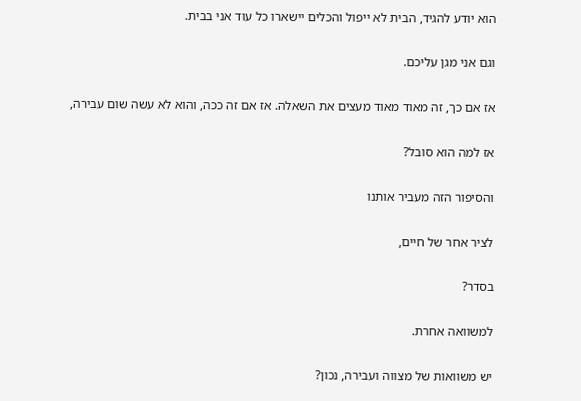הוא יודע להגיד, הבית לא ייפול והכלים יישארו כל עוד אני בבית.

וגם אני מגן עליכם.

אז אם כך, זה מאוד מאוד מעצים את השאלה. אז אם זה ככה, והוא לא עשה שום עבירה,

אז למה הוא סובל?

והסיפור הזה מעביר אותנו

לציר אחר של חיים,

בסדר?

למשוואה אחרת.

יש משוואות של מצווה ועבירה, נכון?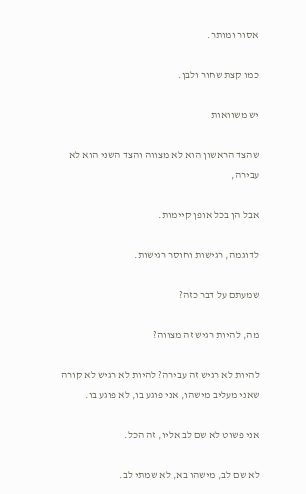אסור ומותר.

כמו קצת שחור ולבן.

יש משוואות

שהצד הראשון הוא לא מצווה והצד השני הוא לא עבירה,

אבל הן בכל אופן קיימות.

לדוגמה, רגישות וחוסר רגישות.

שמעתם על דבר כזה?

מה, להיות רגיש זה מצווה?

להיות לא רגיש זה עבירה? להיות לא רגיש לא קורה שאני מעליב מישהו, אני פוגע בו, לא פוגע בו.

אני פשוט לא שם לב אליו, זה הכל.

לא שם לב, מישהו בא, לא שמתי לב.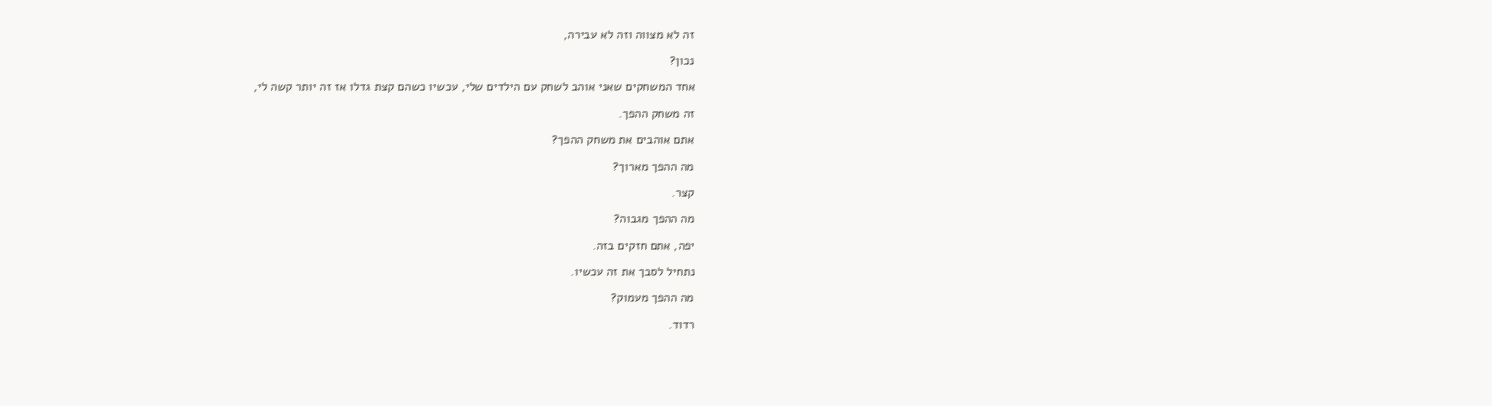זה לא מצווה וזה לא עבירה,

נכון?

אחד המשחקים שאני אוהב לשחק עם הילדים שלי, עכשיו כשהם קצת גדלו אז זה יותר קשה לי,

זה משחק ההפך.

אתם אוהבים את משחק ההפך?

מה ההפך מארוך?

קצר.

מה ההפך מגבוה?

יפה, אתם חזקים בזה.

נתחיל לסבך את זה עכשיו.

מה ההפך מעמוק?

רדוד.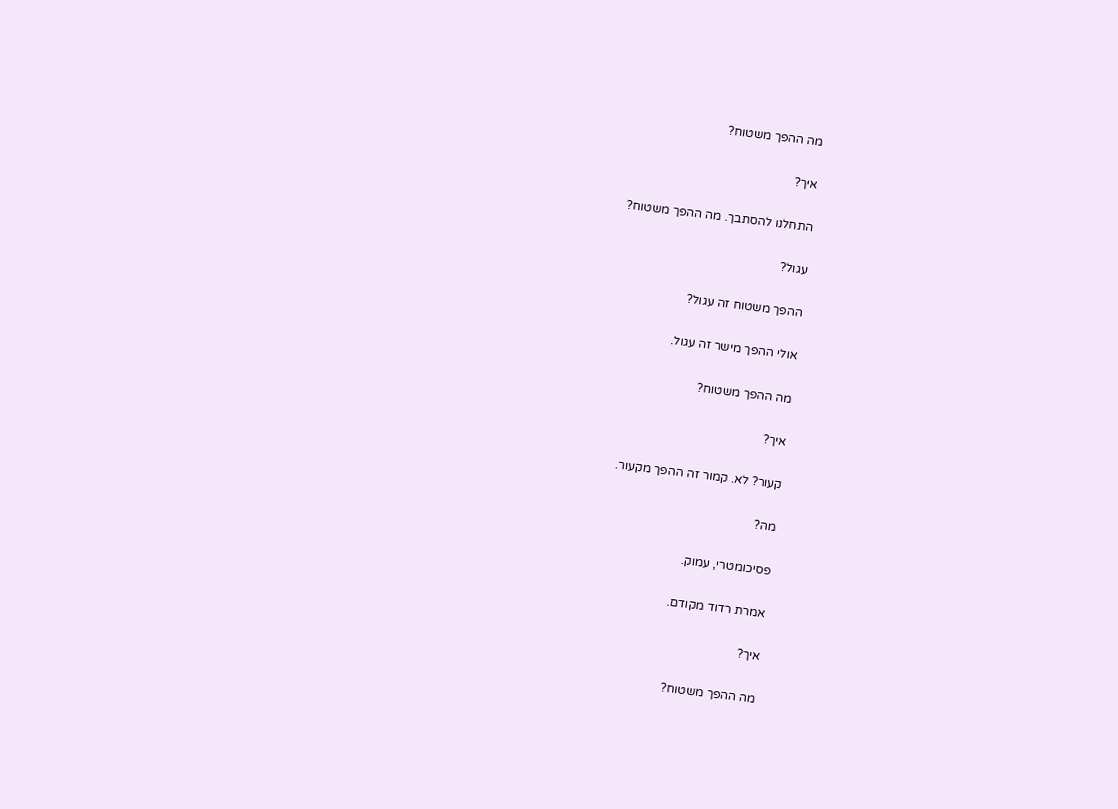מה ההפך משטוח?

איך?

התחלנו להסתבך. מה ההפך משטוח?

עגול?

ההפך משטוח זה עגול?

אולי ההפך מישר זה עגול.

מה ההפך משטוח?

איך?

קעור? לא. קמור זה ההפך מקעור.

מה?

פסיכומטרי, עמוק.

אמרת רדוד מקודם.

איך?

מה ההפך משטוח?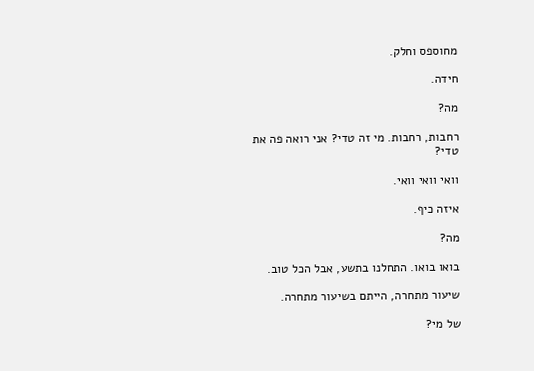מחוספס וחלק.

חידה.

מה?

רחבות, רחבות. מי זה טדי? אני רואה פה את טדי?

וואי וואי וואי.

איזה כיף.

מה?

בואו בואו. התחלנו בתשע, אבל הכל טוב.

שיעור מתחרה, הייתם בשיעור מתחרה.

של מי?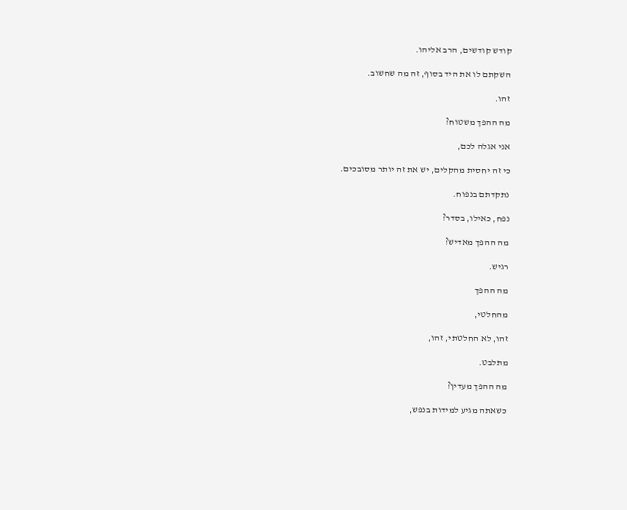קודש קודשים, הרב אליהו.

השקתם לו את היד בסוף, זה מה שחשוב.

זהו.

מה ההפך משטוח?

אני אגלה לכם,

כי זה יחסית מהקלים, יש את זה יותר מסובכים.

נתקדתם בנפוח.

נפח, כאילו, בסדר?

מה ההפך מאדיש?

רגיש.

מה ההפך

מהחלטי,

זהו, לא החלטתי, זהו,

מתלבט.

מה ההפך מעדין?

כשאתה מגיע למידות בנפש,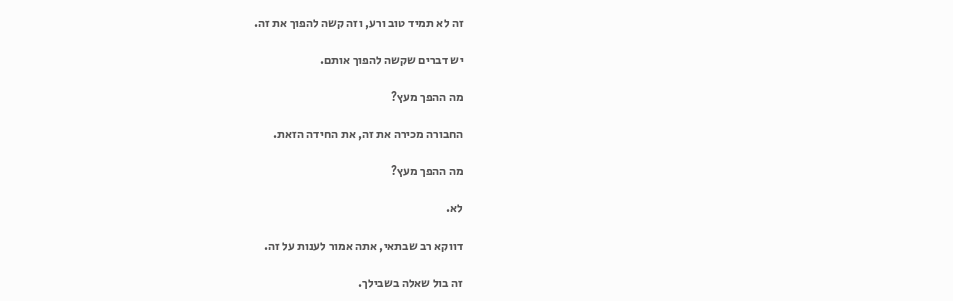זה לא תמיד טוב ורע, וזה קשה להפוך את זה.

יש דברים שקשה להפוך אותם.

מה ההפך מעץ?

החבורה מכירה את זה, את החידה הזאת.

מה ההפך מעץ?

לא.

דווקא רב שבתאי, אתה אמור לענות על זה.

זה בול שאלה בשבילך.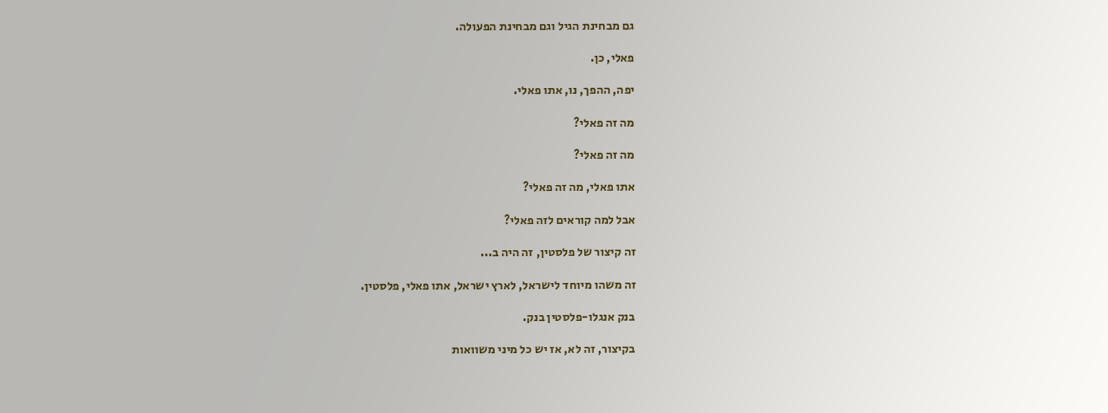גם מבחינת הגיל וגם מבחינת הפעולה.

פאלי, כן.

יפה, ההפך, נו, אתו פאלי.

מה זה פאלי?

מה זה פאלי?

אתו פאלי, מה זה פאלי?

אבל למה קוראים לזה פאלי?

זה קיצור של פלסטין, זה היה ב...

זה משהו מיוחד לישראל, לארץ ישראל, אתו פאלי, פלסטין.

בנק אנגלו-פלסטין בנק.

בקיצור, זה לא, אז יש כל מיני משוואות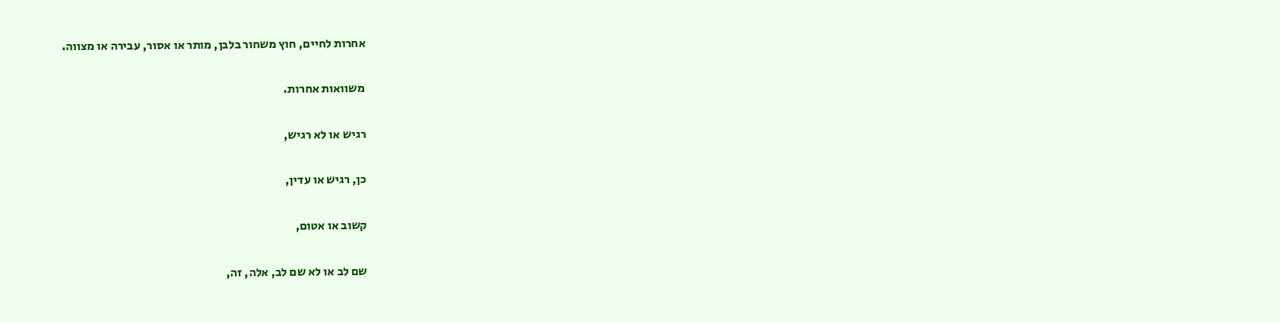אחרות לחיים, חוץ משחור בלבן, מותר או אסור, עבירה או מצווה.

משוואות אחרות.

רגיש או לא רגיש,

כן, רגיש או עדין,

קשוב או אטום,

שם לב או לא שם לב, אלה, זה,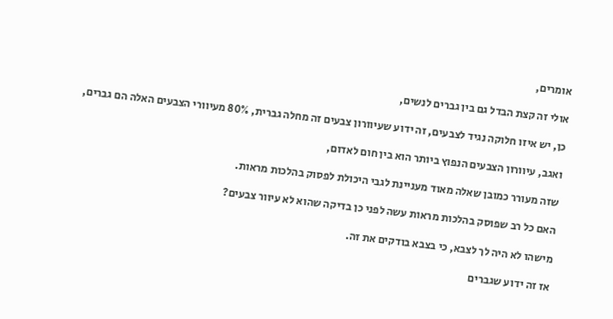אומרים,

אולי זה קצת הבדל גם בין גברים לנשים,

כן, יש איזו חלוקה נגיד לצבעים, זה ידוע שעיוורון צבעים זה מחלה גברית, 80% מעיוורי הצבעים האלה הם גברים,

ואגב, עיוורון הצבעים הנפוץ ביותר הוא בין חום לאדום,

שזה מעורר כמובן שאלה מאוד מעניינת לגבי היכולת לפסוק בהלכות מראות.

האם כל רב שפוסק בהלכות מראות עשה לפני כן בדיקה שהוא לא עיוור צבעים?

מישהו לא היה לך לצבא, כי בצבא בודקים את זה.

אז זה ידוע שגברים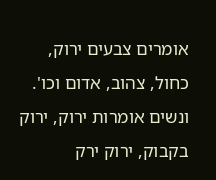אומרים צבעים ירוק, כחול, צהוב, אדום וכו'. ונשים אומרות ירוק, ירוק בקבוק, ירוק ירק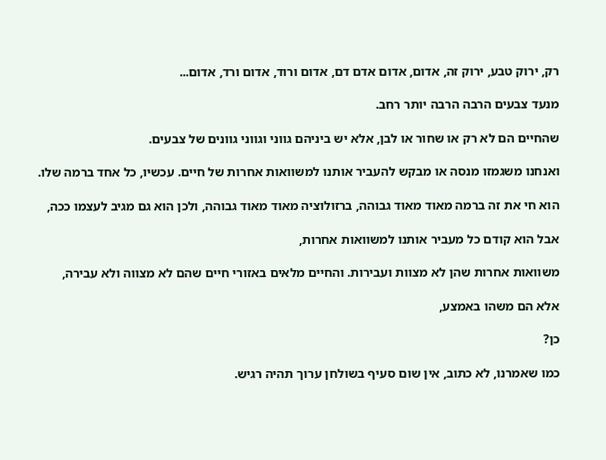רק, ירוק טבע, ירוק זה, אדום, אדום אדם דם, אדום ורוד, אדום ורד, אדום...

מנעד צבעים הרבה הרבה יותר רחב.

שהחיים הם לא רק או שחור או לבן, אלא יש ביניהם גווני וגווני גוונים של צבעים.

ואנחנו משגמזו מנסה או מבקש להעביר אותנו למשוואות אחרות של חיים. עכשיו, כל אחד ברמה שלו.

הוא חי את זה ברמה מאוד מאוד גבוהה, ברזולוציה מאוד מאוד גבוהה, ולכן הוא גם מגיב לעצמו ככה,

אבל הוא קודם כל מעביר אותנו למשוואות אחרות,

משוואות אחרות שהן לא מצוות ועבירות. והחיים מלאים באזורי חיים שהם לא מצווה ולא עבירה,

אלא הם משהו באמצע,

כן?

כמו שאמרנו, לא כתוב, אין שום סעיף בשולחן ערוך תהיה רגיש.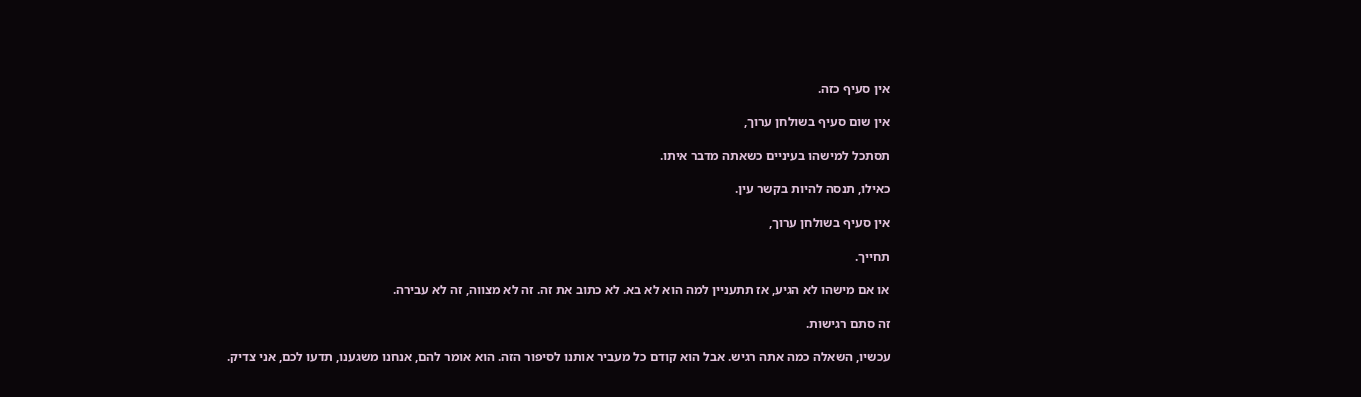אין סעיף כזה.

אין שום סעיף בשולחן ערוך,

תסתכל למישהו בעיניים כשאתה מדבר איתו.

כאילו, תנסה להיות בקשר עין.

אין סעיף בשולחן ערוך,

תחייך.

או אם מישהו לא הגיע, אז תתעניין למה הוא לא בא. לא כתוב את זה. זה לא מצווה, זה לא עבירה.

זה סתם רגישות.

עכשיו, השאלה כמה אתה רגיש. אבל הוא קודם כל מעביר אותנו לסיפור הזה. הוא אומר להם, אנחנו משגענו, תדעו לכם, אני צדיק.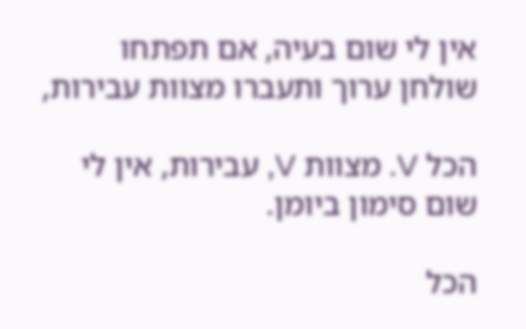אין לי שום בעיה, אם תפתחו שולחן ערוך ותעברו מצוות עבירות,

הכל V. מצוות V, עבירות, אין לי שום סימון ביומן.

הכל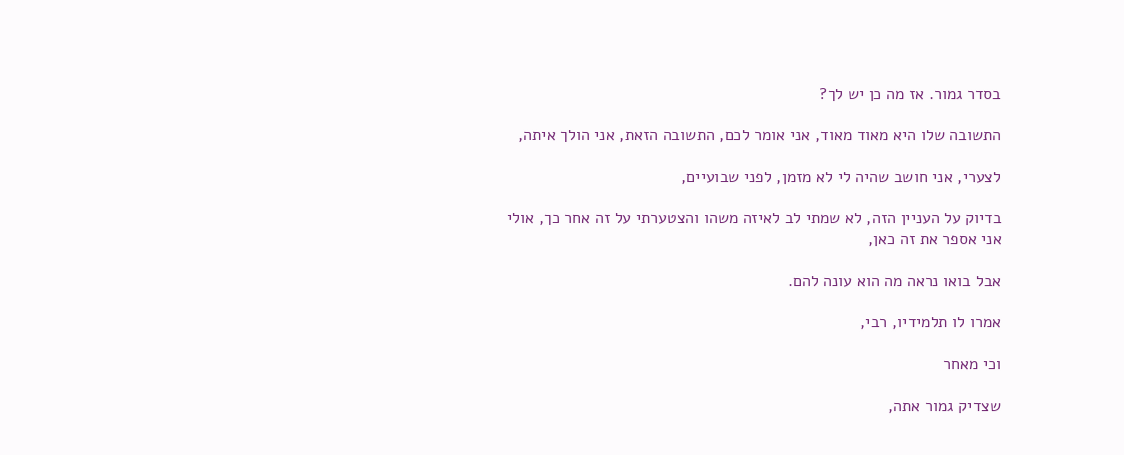בסדר גמור. אז מה כן יש לך?

התשובה שלו היא מאוד מאוד, אני אומר לכם, התשובה הזאת, אני הולך איתה,

לצערי, אני חושב שהיה לי לא מזמן, לפני שבועיים,

בדיוק על העניין הזה, לא שמתי לב לאיזה משהו והצטערתי על זה אחר כך, אולי אני אספר את זה כאן,

אבל בואו נראה מה הוא עונה להם.

אמרו לו תלמידיו, רבי,

וכי מאחר

שצדיק גמור אתה,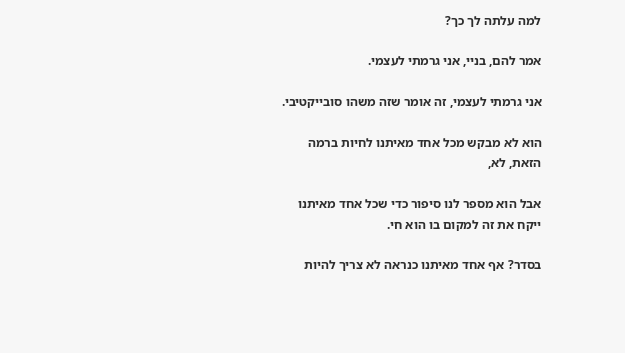למה עלתה לך כך?

אמר להם, בניי, אני גרמתי לעצמי.

אני גרמתי לעצמי, זה אומר שזה משהו סובייקטיבי.

הוא לא מבקש מכל אחד מאיתנו לחיות ברמה הזאת, לא,

אבל הוא מספר לנו סיפור כדי שכל אחד מאיתנו ייקח את זה למקום בו הוא חי.

בסדר? אף אחד מאיתנו כנראה לא צריך להיות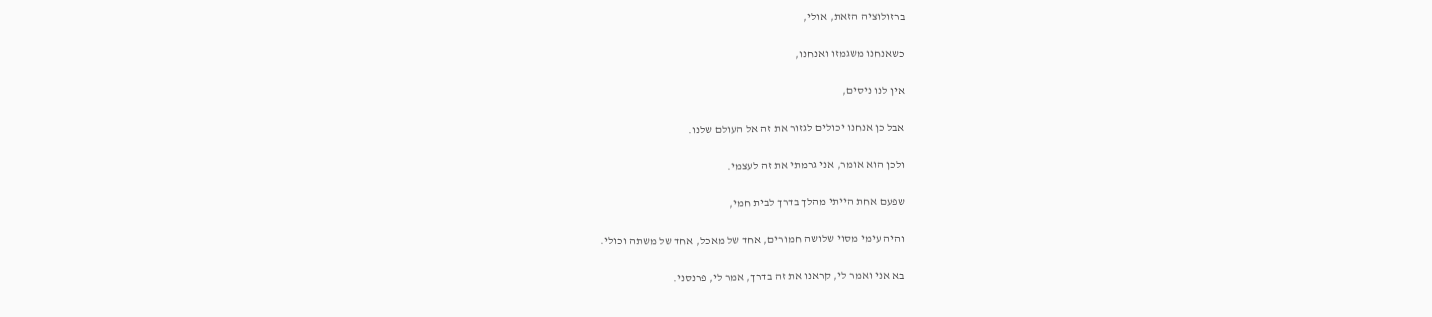ברזולוציה הזאת, אולי,

כשאנחנו משגמזו ואנחנו,

אין לנו ניסים,

אבל כן אנחנו יכולים לגזור את זה אל העולם שלנו.

ולכן הוא אומר, אני גרמתי את זה לעצמי.

שפעם אחת הייתי מהלך בדרך לבית חמי,

והיה עימי מסוי שלושה חמורים, אחד של מאכל, אחד של משתה וכולי.

בא אני ואמר לי, קראנו את זה בדרך, אמר לי, פרנסני.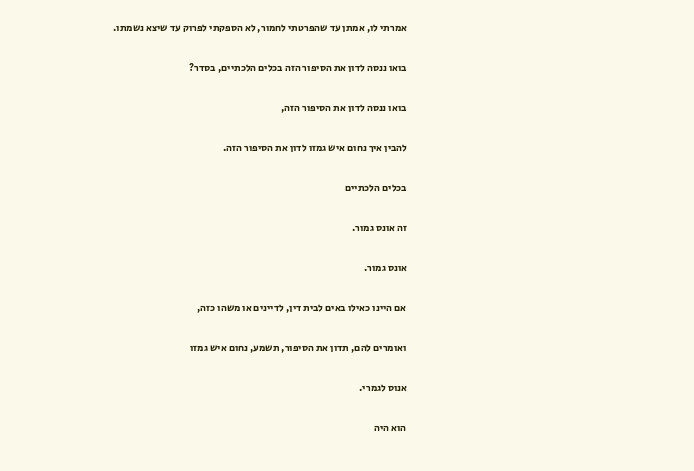אמרתי לו, אמתן עד שהפרטתי לחמור, לא הספקתי לפרוק עד שיצא נשמתו.

בואו ננסה לדון את הסיפור הזה בכלים הלכתיים, בסדר?

בואו ננסה לדון את הסיפור הזה,

להבין איך נחום איש גמזו לדון את הסיפור הזה.

בכלים הלכתיים

זה אונס גמור.

אונס גמור.

אם היינו כאילו באים לבית דין, לדיינים או משהו כזה,

ואומרים להם, תדון את הסיפור, תשמע, נחום איש גמזו

אנוס לגמרי.

הוא היה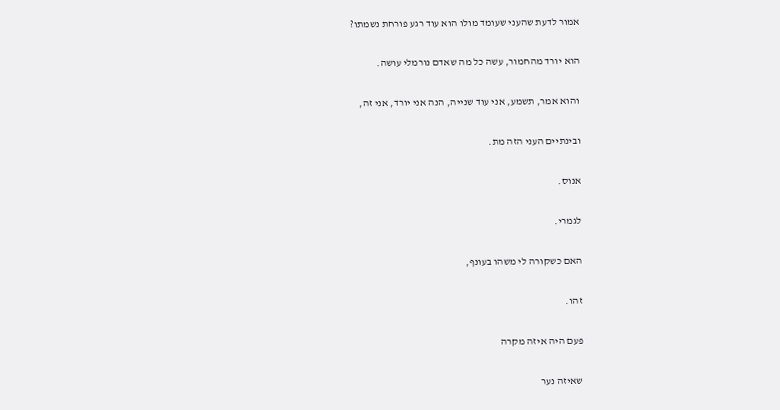אמור לדעת שהעני שעומד מולו הוא עוד רגע פורחת נשמתו?

הוא יורד מהחמור, עשה כל מה שאדם נורמלי עושה.

והוא אמר, תשמע, אני עוד שנייה, הנה אני יורד, אני זה,

ובינתיים העני הזה מת.

אנוס.

לגמרי.

האם כשקורה לי משהו בעונף,

זהו.

פעם היה איזה מקרה

שאיזה נער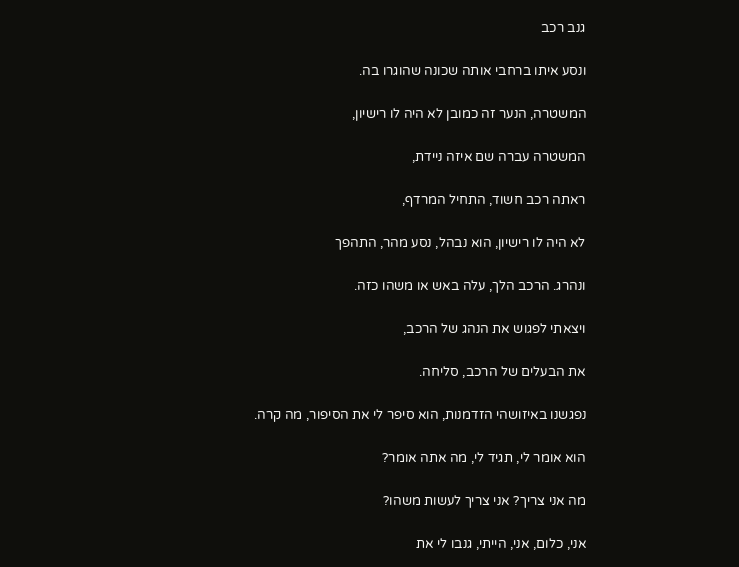גנב רכב

ונסע איתו ברחבי אותה שכונה שהוגרו בה.

המשטרה, הנער זה כמובן לא היה לו רישיון,

המשטרה עברה שם איזה ניידת,

ראתה רכב חשוד, התחיל המרדף,

לא היה לו רישיון, הוא נבהל, נסע מהר, התהפך

ונהרג. הרכב הלך, עלה באש או משהו כזה.

ויצאתי לפגוש את הנהג של הרכב,

את הבעלים של הרכב, סליחה.

נפגשנו באיזושהי הזדמנות, הוא סיפר לי את הסיפור, מה קרה.

הוא אומר לי, תגיד לי, מה אתה אומר?

מה אני צריך? אני צריך לעשות משהו?

אני, כלום, אני, הייתי, גנבו לי את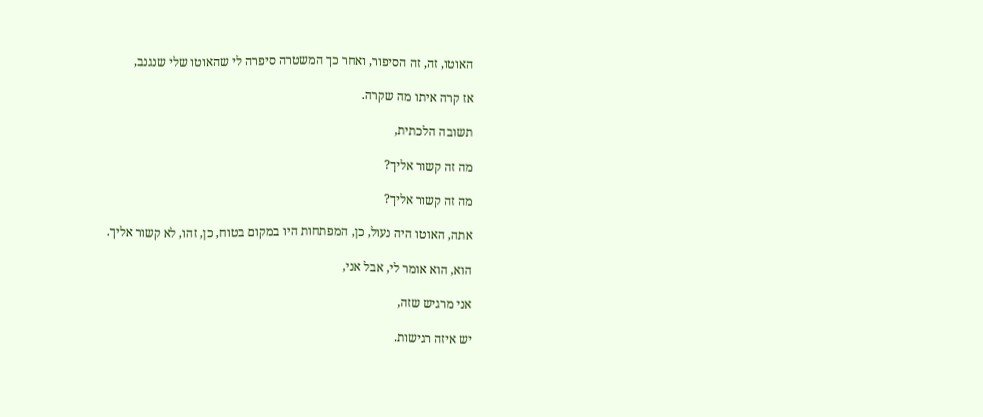האוטו, זה, זה הסיפור, ואחר כך המשטרה סיפרה לי שהאוטו שלי שנגנב,

אז קרה איתו מה שקרה.

תשובה הלכתית,

מה זה קשור אליך?

מה זה קשור אליך?

אתה, האוטו היה נעול, כן, המפתחות היו במקום בטוח, כן, זהו, לא קשור אליך.

הוא, הוא אומר לי, אבל אני,

אני מרגיש שזה,

יש איזה רגישות.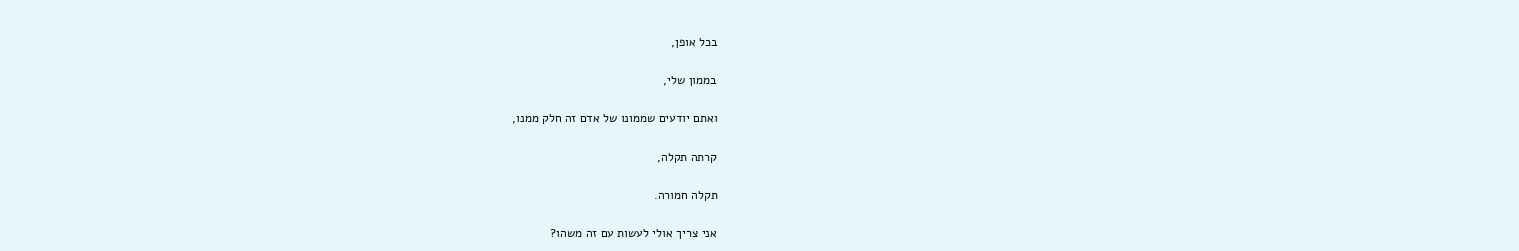בכל אופן,

בממון שלי,

ואתם יודעים שממונו של אדם זה חלק ממנו,

קרתה תקלה,

תקלה חמורה.

אני צריך אולי לעשות עם זה משהו?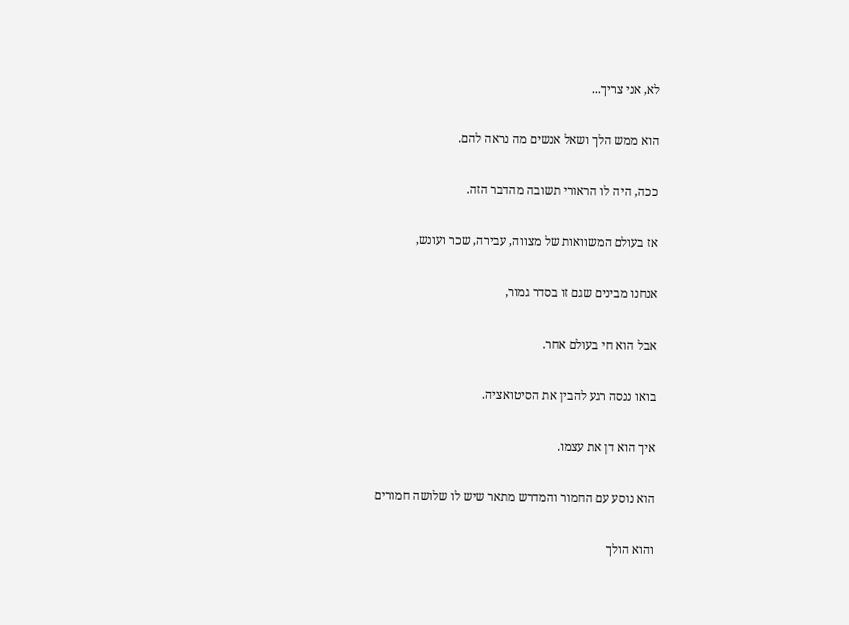לא, אני צריך...

הוא ממש הלך ושאל אנשים מה נראה להם.

ככה, היה לו הראורי תשובה מהדבר הזה.

אז בעולם המשוואות של מצווה, עבירה, שכר ועונש,

אנחנו מבינים שגם זו בסדר גמור,

אבל הוא חי בעולם אחר.

בואו ננסה רגע להבין את הסיטואציה.

איך הוא דן את עצמו.

הוא נוסע עם החמור והמדרש מתאר שיש לו שלושה חמורים

והוא הולך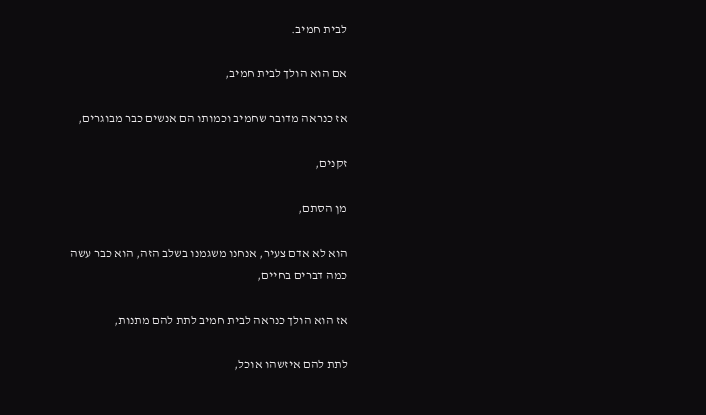לבית חמיב.

אם הוא הולך לבית חמיב,

אז כנראה מדובר שחמיב וכמותו הם אנשים כבר מבוגרים,

זקנים,

מן הסתם,

הוא לא אדם צעיר, אנחנו משגמנו בשלב הזה, הוא כבר עשה כמה דברים בחיים,

אז הוא הולך כנראה לבית חמיב לתת להם מתנות,

לתת להם איזשהו אוכל,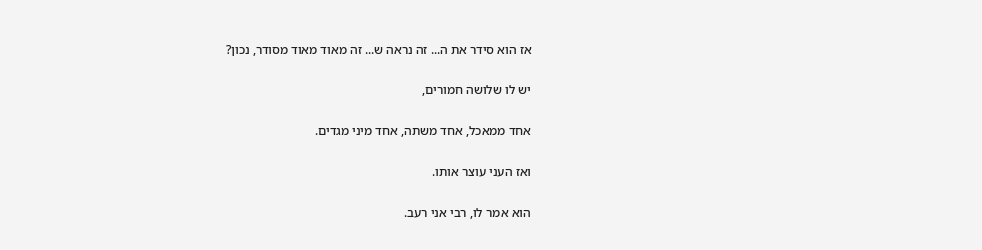אז הוא סידר את ה... זה נראה ש... זה מאוד מאוד מסודר, נכון?

יש לו שלושה חמורים,

אחד ממאכל, אחד משתה, אחד מיני מגדים.

ואז העני עוצר אותו.

הוא אמר לו, רבי אני רעב.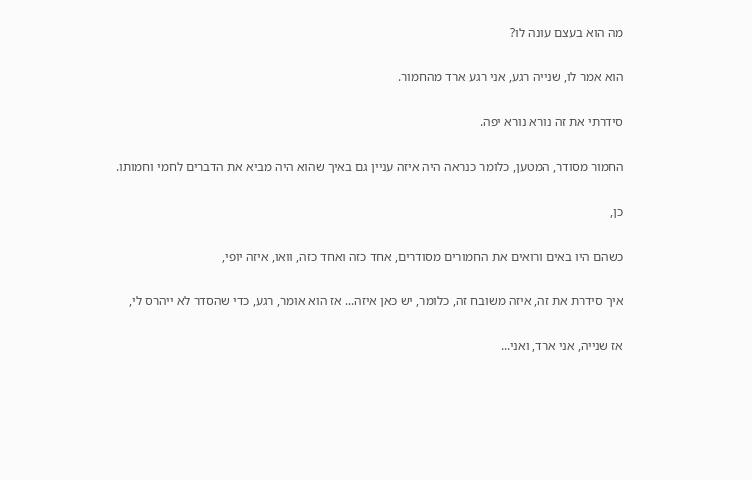מה הוא בעצם עונה לו?

הוא אמר לו, שנייה רגע, אני רגע ארד מהחמור.

סידרתי את זה נורא נורא יפה.

החמור מסודר, המטען, כלומר כנראה היה איזה עניין גם באיך שהוא היה מביא את הדברים לחמי וחמותו.

כן,

כשהם היו באים ורואים את החמורים מסודרים, אחד כזה ואחד כזה, וואו, איזה יופי,

איך סידרת את זה, איזה משובח זה, כלומר, יש כאן איזה... אז הוא אומר, רגע, כדי שהסדר לא ייהרס לי,

אז שנייה, אני ארד, ואני...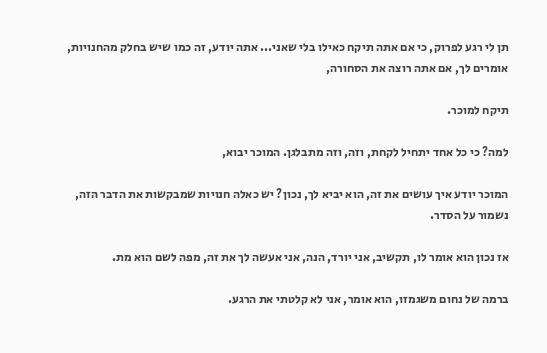תן לי רגע לפרוק, כי אם אתה תיקח כאילו בלי שאני... אתה יודע, זה כמו שיש בחלק מהחנויות, אומרים לך, אם אתה רוצה את הסחורה,

תיקח למוכר.

למה? כי כל אחד יתחיל לקחת, וזה, וזה מתבלגן. המוכר יבוא,

המוכר יודע איך עושים את זה, הוא יביא לך, נכון? יש כאלה חנויות שמבקשות את הדבר הזה, נשמור על הסדר.

אז נכון הוא אומר לו, תקשיב, אני יורד, הנה, אני אעשה לך את זה, מפה לשם הוא מת.

ברמה של נחום משגמזו, הוא אומר, אני לא קלטתי את הרגע.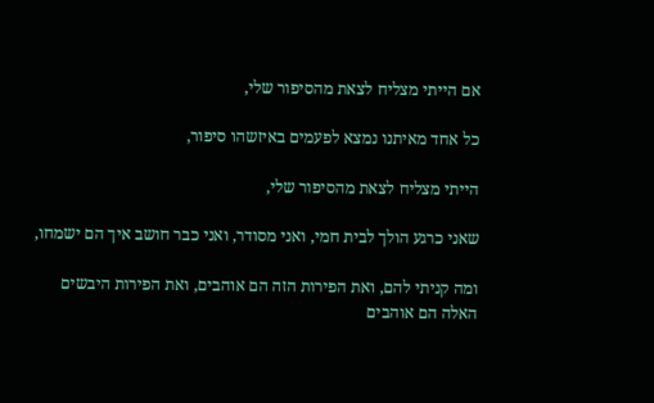אם הייתי מצליח לצאת מהסיפור שלי,

כל אחד מאיתנו נמצא לפעמים באיזשהו סיפור,

הייתי מצליח לצאת מהסיפור שלי,

שאני כרגע הולך לבית חמי, ואני מסודר, ואני כבר חושב איך הם ישמחו,

ומה קניתי להם, ואת הפירות הזה הם אוהבים, ואת הפירות היבשים האלה הם אוהבים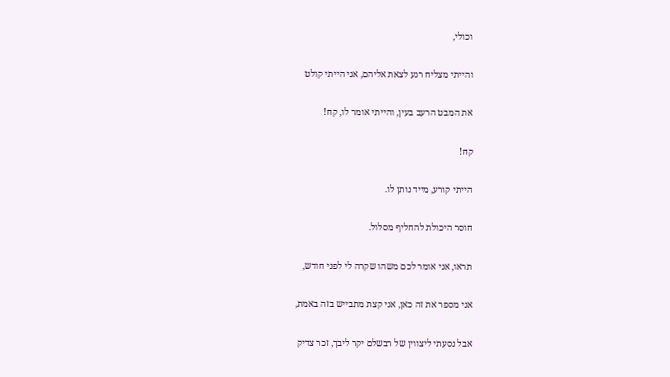וכולי,

והייתי מצליח רגע לצאת אליהם, אני הייתי קולט

את המבט הרעב בעין, והייתי אומר לו, קח!

קח!

הייתי קורע, מייד נותן לו.

חוסר היכולת להחליף מסלול.

תראו, אני אומר לכם משהו שקרה לי לפני חודש,

אני מספר את זה כאן, אני קצת מתבייש בזה באמת,

אבל נסעתי ליצווין של רבשלם יקר ליבך, זכר צדיק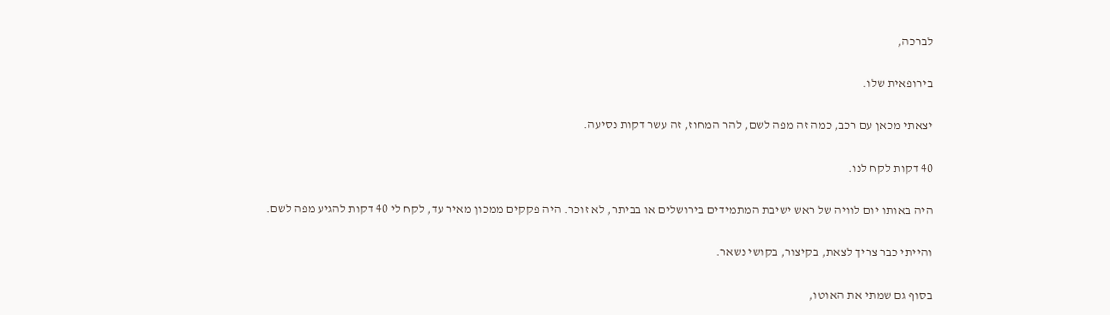לברכה,

בירופאית שלו.

יצאתי מכאן עם רכב, כמה זה מפה לשם, להר המחוז, זה עשר דקות נסיעה.

40 דקות לקח לנו.

היה באותו יום לוויה של ראש ישיבת המתמידים בירושלים או בביתר, לא זוכר. היה פקקים ממכון מאיר עד, לקח לי 40 דקות להגיע מפה לשם.

והייתי כבר צריך לצאת, בקיצור, בקושי נשאר.

בסוף גם שמתי את האוטו,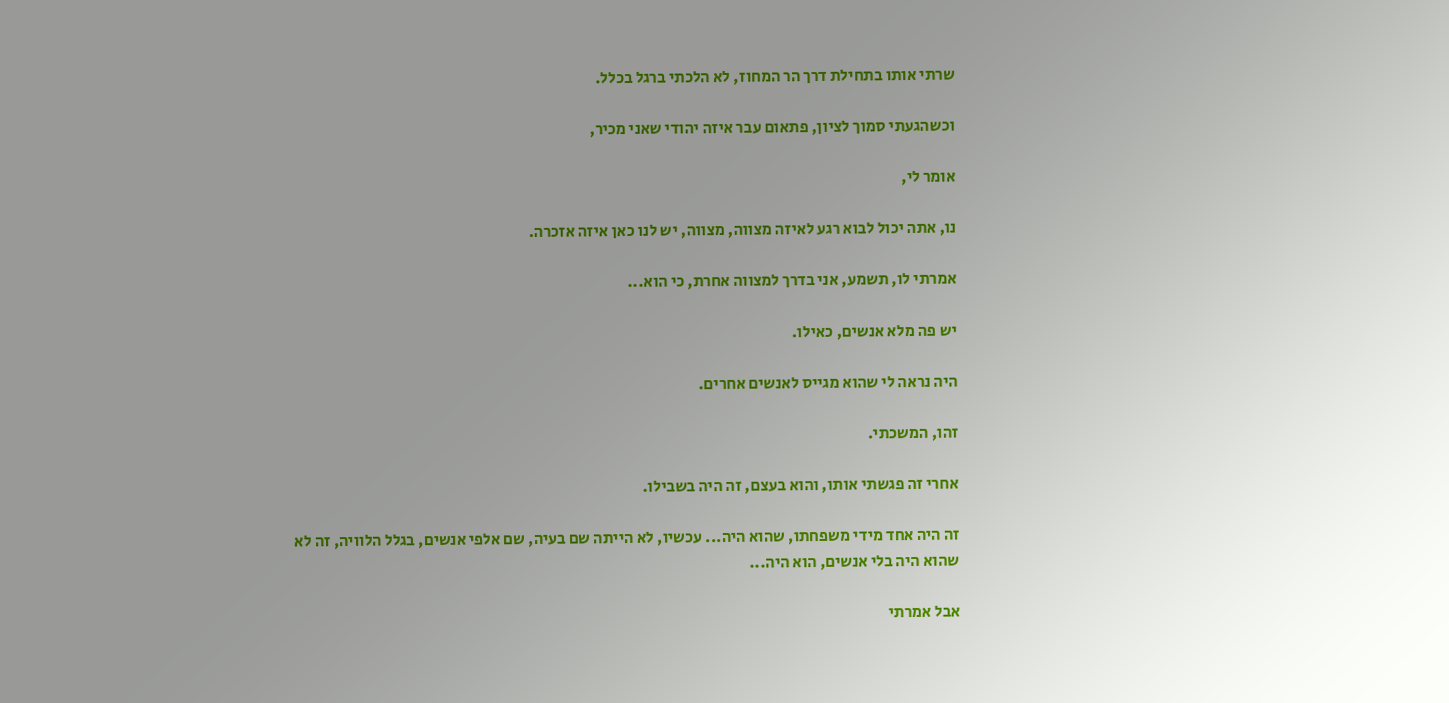שרתי אותו בתחילת דרך הר המחוז, לא הלכתי ברגל בכלל.

וכשהגעתי סמוך לציון, פתאום עבר איזה יהודי שאני מכיר,

אומר לי,

נו, אתה יכול לבוא רגע לאיזה מצווה, מצווה, יש לנו כאן איזה אזכרה.

אמרתי לו, תשמע, אני בדרך למצווה אחרת, כי הוא...

יש פה מלא אנשים, כאילו.

היה נראה לי שהוא מגייס לאנשים אחרים.

זהו, המשכתי.

אחרי זה פגשתי אותו, והוא בעצם, זה היה בשבילו.

זה היה אחד מידי משפחתו, שהוא היה... עכשיו, לא הייתה שם בעיה, שם אלפי אנשים, בגלל הלוויה, זה לא שהוא היה בלי אנשים, הוא היה...

אבל אמרתי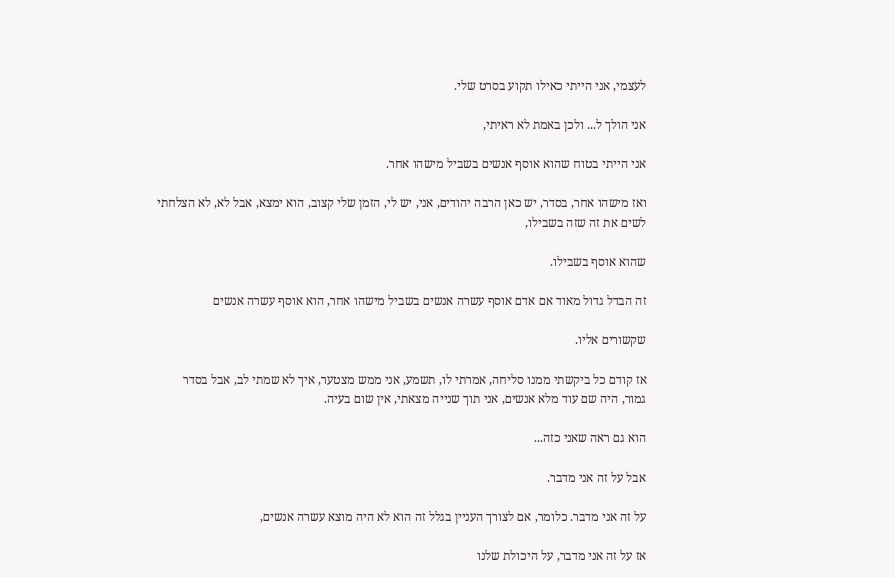לעצמי, אני הייתי כאילו תקוע בסרט שלי.

אני הולך ל... ולכן באמת לא ראיתי,

אני הייתי בטוח שהוא אוסף אנשים בשביל מישהו אחר.

ואז מישהו אחר, בסדר, יש כאן הרבה יהודים, אני, יש לי, הזמן שלי קצוב, הוא ימצא, אבל לא, לא הצלחתי לשים את זה שזה בשבילו,

שהוא אוסף בשבילו.

זה הבדל גדול מאוד אם אדם אוסף עשרה אנשים בשביל מישהו אחר, הוא אוסף עשרה אנשים

שקשורים אליו.

אז קודם כל ביקשתי ממנו סליחה, אמרתי לו, תשמע, אני ממש מצטער, איך לא שמתי לב, אבל בסדר גמור, היה שם עוד מלא אנשים, אני תוך שנייה מצאתי, אין שום בעיה.

הוא גם ראה שאני כזה...

אבל על זה אני מדבר.

על זה אני מדבר. כלומר, אם לצורך העניין בגלל זה הוא לא היה מוצא עשרה אנשים,

אז על זה אני מדבר, על היכולת שלנו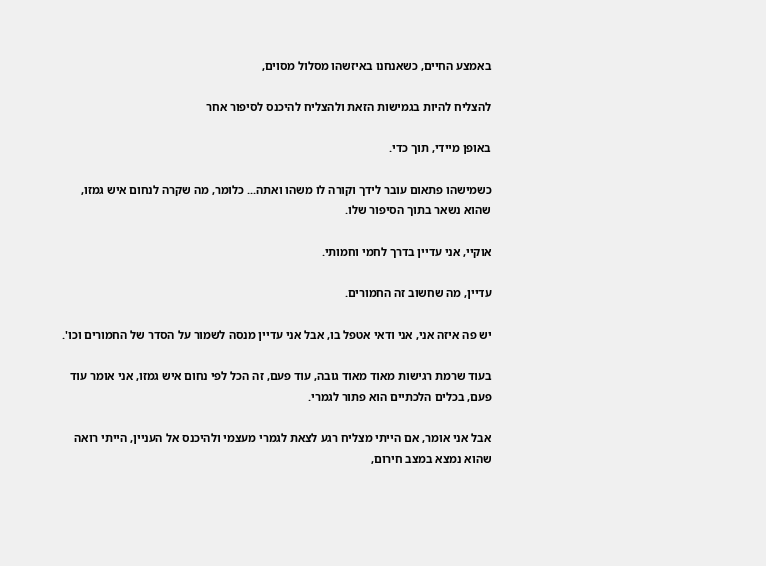באמצע החיים, כשאנחנו באיזשהו מסלול מסוים,

להצליח להיות בגמישות הזאת ולהצליח להיכנס לסיפור אחר

באופן מיידי, תוך כדי.

כשמישהו פתאום עובר לידך וקורה לו משהו ואתה... כלומר, מה שקרה לנחום איש גמזו, שהוא נשאר בתוך הסיפור שלו.

אוקיי, אני עדיין בדרך לחמי וחמותי.

עדיין, מה שחשוב זה החמורים.

יש פה איזה אני, אני ודאי אטפל בו, אבל אני עדיין מנסה לשמור על הסדר של החמורים וכו'.

בעוד שרמת רגישות מאוד מאוד גובה, עוד פעם, זה הכל לפי נחום איש גמזו, אני אומר עוד פעם, בכלים הלכתיים הוא פתור לגמרי.

אבל אני אומר, אם הייתי מצליח רגע לצאת לגמרי מעצמי ולהיכנס אל העניין, הייתי רואה שהוא נמצא במצב חירום,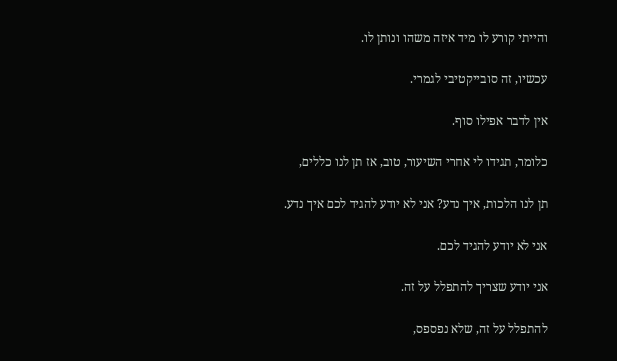והייתי קורע לו מיד איזה משהו ונותן לו.

עכשיו, זה סובייקטיבי לגמרי.

אין לדבר אפילו סוף.

כלומר, תגידו לי אחרי השיעור, טוב, אז תן לנו כללים,

תן לנו הלכות, איך נדע? אני לא יודע להגיד לכם איך נדע.

אני לא יודע להגיד לכם.

אני יודע שצריך להתפלל על זה.

להתפלל על זה, שלא נפספס,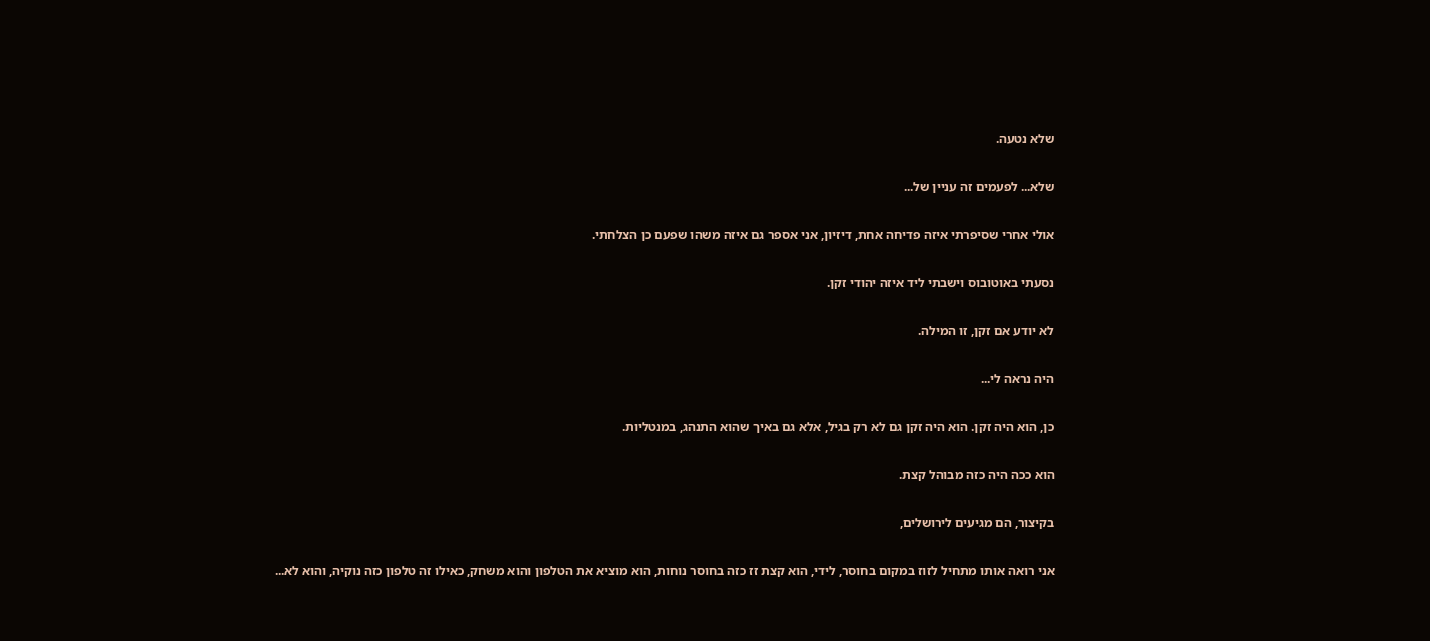שלא נטעה.

שלא... לפעמים זה עניין של...

אולי אחרי שסיפרתי איזה פדיחה אחת, דיזיון, אני אספר גם איזה משהו שפעם כן הצלחתי.

נסעתי באוטובוס וישבתי ליד איזה יהודי זקן.

לא יודע אם זקן, זו המילה.

היה נראה לי...

כן, הוא היה זקן. הוא היה זקן גם לא רק בגיל, אלא גם באיך שהוא התנהג, במנטליות.

הוא ככה היה כזה מבוהל קצת.

בקיצור, הם מגיעים לירושלים,

אני רואה אותו מתחיל לזוז במקום בחוסר, לידי, הוא קצת זז כזה בחוסר נוחות, הוא מוציא את הטלפון והוא משחק, כאילו זה טלפון כזה נוקיה, והוא לא...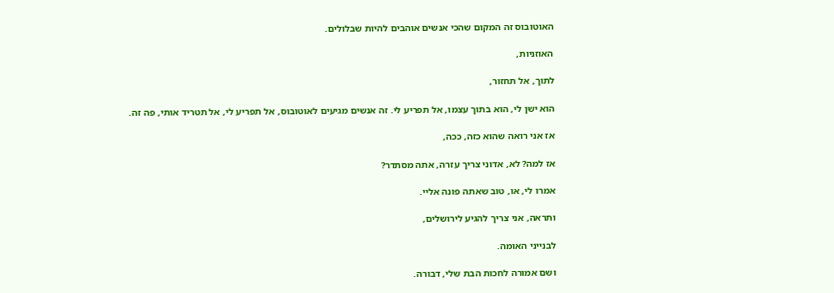האוטובוס זה המקום שהכי אנשים אוהבים להיות שבלולים.

האוזניות,

לתוך, אל תחזור,

הוא ישן לי, הוא בתוך עצמו, אל תפריע לי. זה אנשים מגיעים לאוטובוס, אל תפריע לי, אל תטריד אותי, פה זה.

אז אני רואה שהוא כזה, ככה,

אז למה? לא, אדוני צריך עזרה, אתה מסתדר?

אמרו לי, או, טוב שאתה פונה אליי.

ותראה, אני צריך להגיע לירושלים,

לבנייני האומה.

ושם אמורה לחכות הבת שלי, דבורה.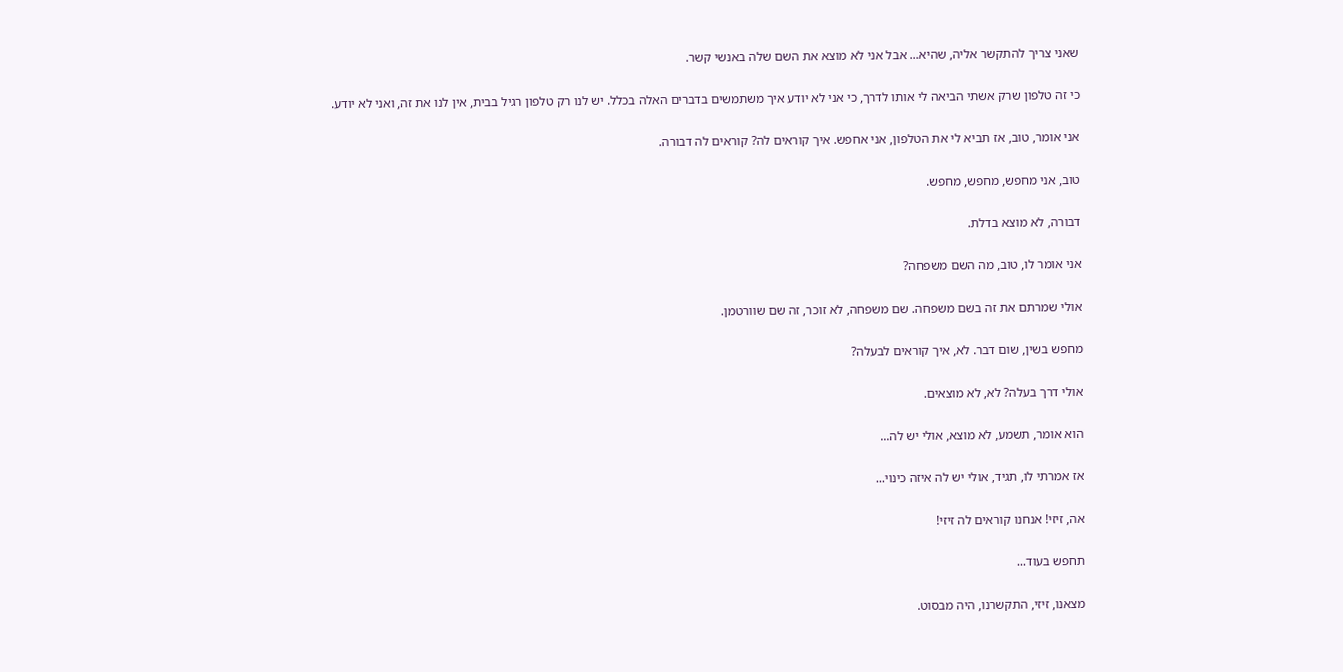שאני צריך להתקשר אליה, שהיא... אבל אני לא מוצא את השם שלה באנשי קשר.

כי זה טלפון שרק אשתי הביאה לי אותו לדרך, כי אני לא יודע איך משתמשים בדברים האלה בכלל. יש לנו רק טלפון רגיל בבית, אין לנו את זה, ואני לא יודע.

אני אומר, טוב, אז תביא לי את הטלפון, אני אחפש. איך קוראים לה? קוראים לה דבורה.

טוב, אני מחפש, מחפש, מחפש.

דבורה, לא מוצא בדלת.

אני אומר לו, טוב, מה השם משפחה?

אולי שמרתם את זה בשם משפחה. שם משפחה, לא זוכר, זה שם שוורטמן.

מחפש בשין, שום דבר. לא, איך קוראים לבעלה?

אולי דרך בעלה? לא, לא מוצאים.

הוא אומר, תשמע, לא מוצא, אולי יש לה...

אז אמרתי לו, תגיד, אולי יש לה איזה כינוי...

אה, זיזי! אנחנו קוראים לה זיזי!

תחפש בעוד...

מצאנו, זיזי, התקשרנו, היה מבסוט.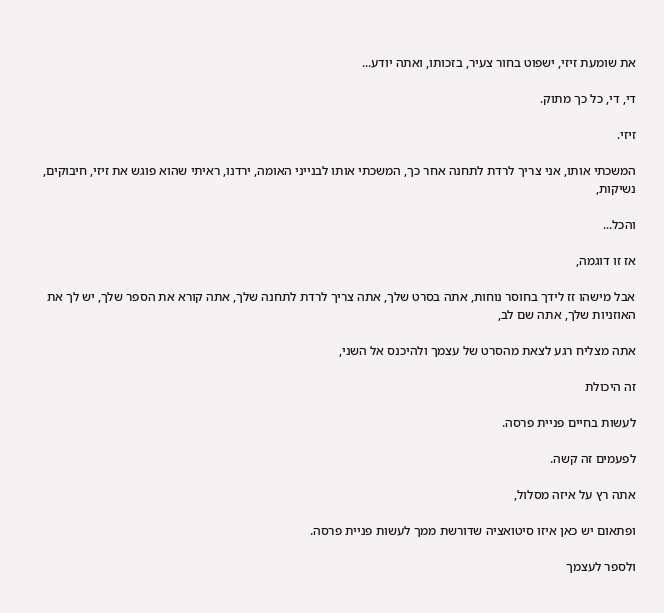את שומעת זיזי, ישפוט בחור צעיר, בזכותו, ואתה יודע...

די, די, כל כך מתוק.

זיזי.

המשכתי אותו, אני צריך לרדת לתחנה אחר כך, המשכתי אותו לבנייני האומה, ירדנו, ראיתי שהוא פוגש את זיזי, חיבוקים, נשיקות,

והכל...

אז זו דוגמה,

אבל מישהו זז לידך בחוסר נוחות, אתה בסרט שלך, אתה צריך לרדת לתחנה שלך, אתה קורא את הספר שלך, יש לך את האוזניות שלך, אתה שם לב,

אתה מצליח רגע לצאת מהסרט של עצמך ולהיכנס אל השני,

זה היכולת

לעשות בחיים פניית פרסה.

לפעמים זה קשה.

אתה רץ על איזה מסלול,

ופתאום יש כאן איזו סיטואציה שדורשת ממך לעשות פניית פרסה.

ולספר לעצמך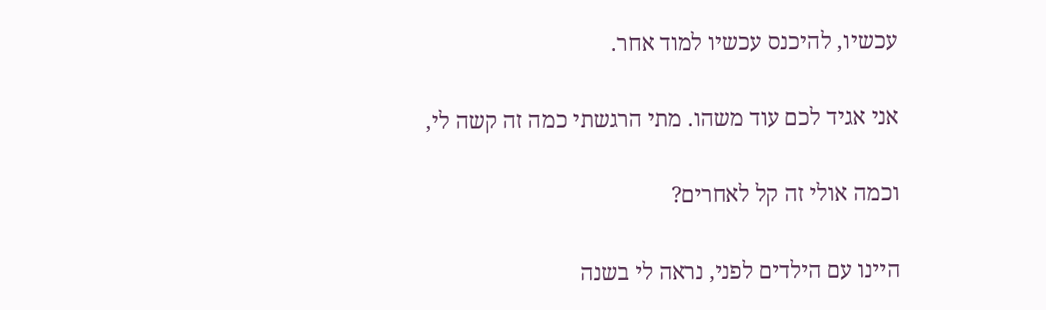עכשיו, להיכנס עכשיו למוד אחר.

אני אגיד לכם עוד משהו. מתי הרגשתי כמה זה קשה לי,

וכמה אולי זה קל לאחרים?

היינו עם הילדים לפני, נראה לי בשנה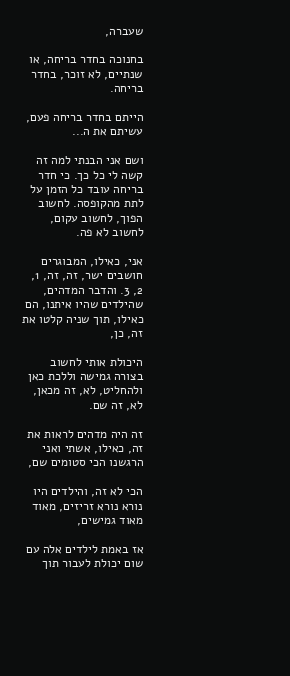שעברה,

בחנוכה בחדר בריחה, או שנתיים, לא זוכר, בחדר בריחה.

הייתם בחדר בריחה פעם, עשיתם את ה...

ושם אני הבנתי למה זה קשה לי כל כך. כי חדר בריחה עובד כל הזמן על לתת מהקופסה. לחשוב הפוך, לחשוב עקום, לחשוב לא פה.

אני, כאילו, המבוגרים חושבים ישר, זה, זה, 1, 2, 3. והדבר המדהים, שהילדים שהיו איתנו, הם כאילו, תוך שניה קלטו את זה, כן,

היכולת אותי לחשוב בצורה גמישה וללכת כאן ולהחליט, לא, זה מכאן, לא, זה שם.

זה היה מדהים לראות את זה, כאילו, אשתי ואני הרגשנו הכי סטומים שם,

הכי לא זה, והילדים היו נורא נורא זריזים, מאוד מאוד גמישים,

אז באמת לילדים אלה עם שום יכולת לעבור תוך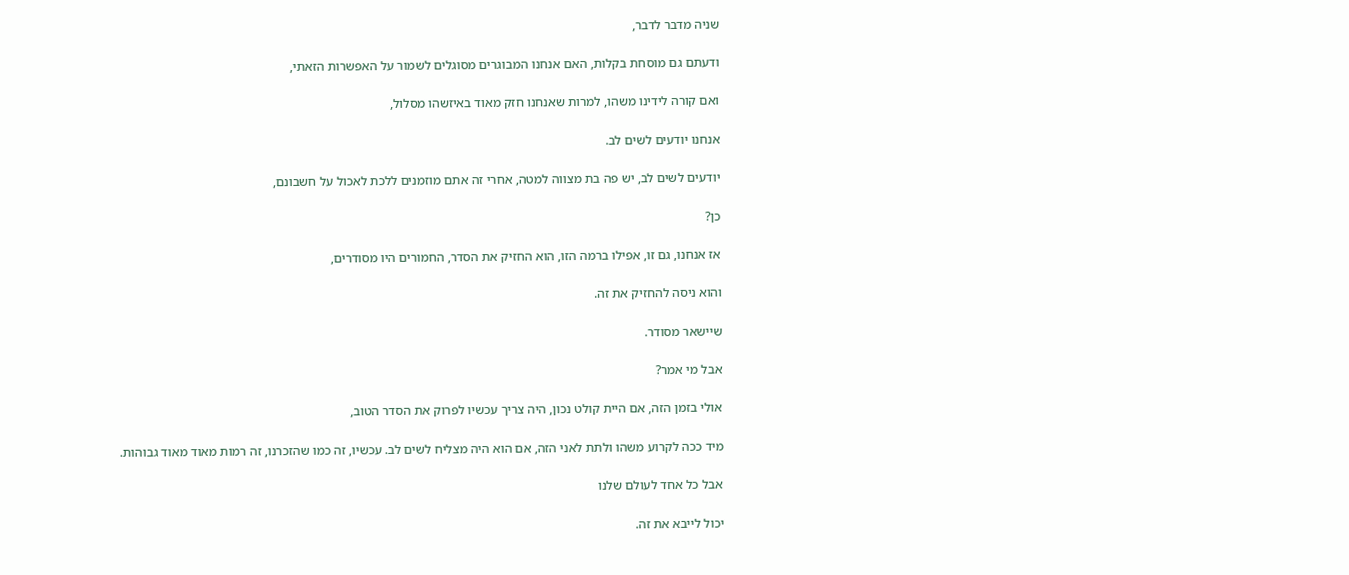שניה מדבר לדבר,

ודעתם גם מוסחת בקלות, האם אנחנו המבוגרים מסוגלים לשמור על האפשרות הזאתי,

ואם קורה לידינו משהו, למרות שאנחנו חזק מאוד באיזשהו מסלול,

אנחנו יודעים לשים לב.

יודעים לשים לב, יש פה בת מצווה למטה, אחרי זה אתם מוזמנים ללכת לאכול על חשבונם,

כן?

אז אנחנו, גם זו, אפילו ברמה הזו, הוא החזיק את הסדר, החמורים היו מסודרים,

והוא ניסה להחזיק את זה.

שיישאר מסודר.

אבל מי אמר?

אולי בזמן הזה, אם היית קולט נכון, היה צריך עכשיו לפרוק את הסדר הטוב,

מיד ככה לקרוע משהו ולתת לאני הזה, אם הוא היה מצליח לשים לב. עכשיו, זה כמו שהזכרנו, זה רמות מאוד מאוד גבוהות.

אבל כל אחד לעולם שלנו

יכול לייבא את זה.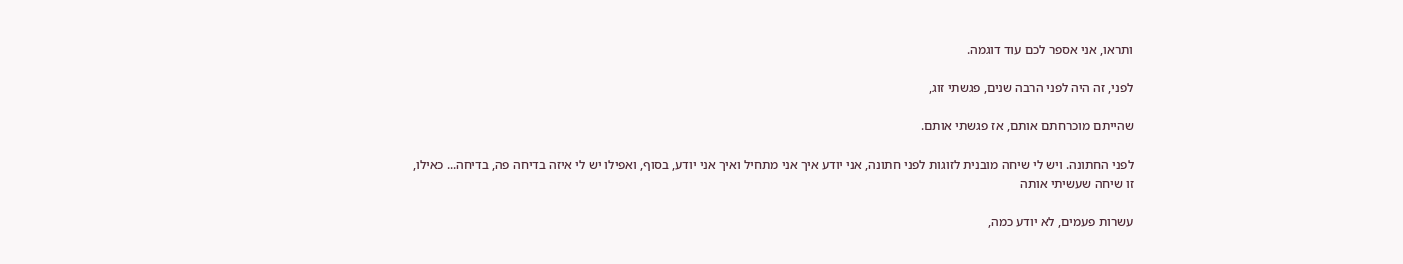ותראו, אני אספר לכם עוד דוגמה.

לפני, זה היה לפני הרבה שנים, פגשתי זוג,

שהייתם מוכרחתם אותם, אז פגשתי אותם.

לפני החתונה. ויש לי שיחה מובנית לזוגות לפני חתונה, אני יודע איך אני מתחיל ואיך אני יודע, בסוף, ואפילו יש לי איזה בדיחה פה, בדיחה... כאילו, זו שיחה שעשיתי אותה

עשרות פעמים, לא יודע כמה,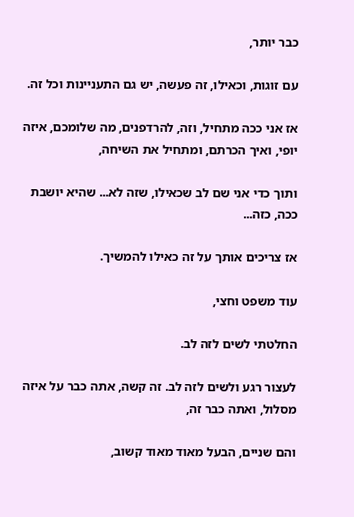כבר יותר,

עם זוגות, וכאילו, זה פעשה, יש גם התעניינות וכל זה.

אז אני ככה מתחיל, וזה, להרדפנים, מה שלומכם, איזה יופי, ואיך הכרתם, ומתחיל את השיחה,

ותוך כדי אני שם לב שכאילו, שזה לא... שהיא יושבת ככה, כזה...

אז צריכים אותך על זה כאילו להמשיך.

עוד משפט וחצי,

החלטתי לשים לזה לב.

לעצור רגע ולשים לזה לב. זה קשה, אתה כבר על איזה מסלול, ואתה כבר זה,

והם שניים, הבעל מאוד מאוד קשוב,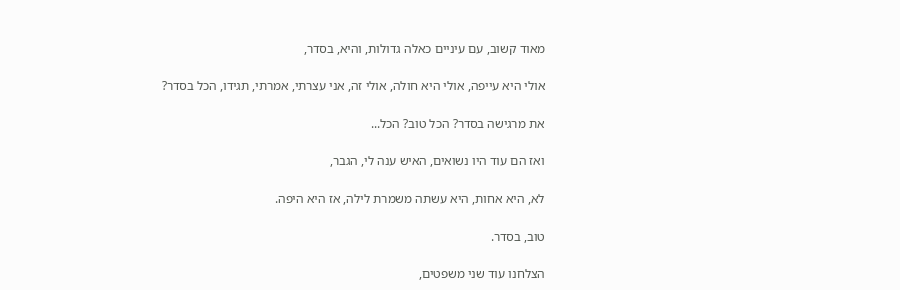מאוד קשוב, עם עיניים כאלה גדולות, והיא, בסדר,

אולי היא עייפה, אולי היא חולה, אולי זה, אני עצרתי, אמרתי, תגידו, הכל בסדר?

את מרגישה בסדר? הכל טוב? הכל...

ואז הם עוד היו נשואים, האיש ענה לי, הגבר,

לא, היא אחות, היא עשתה משמרת לילה, אז היא היפה.

טוב, בסדר.

הצלחנו עוד שני משפטים,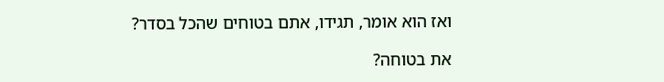ואז הוא אומר, תגידו, אתם בטוחים שהכל בסדר?

את בטוחה?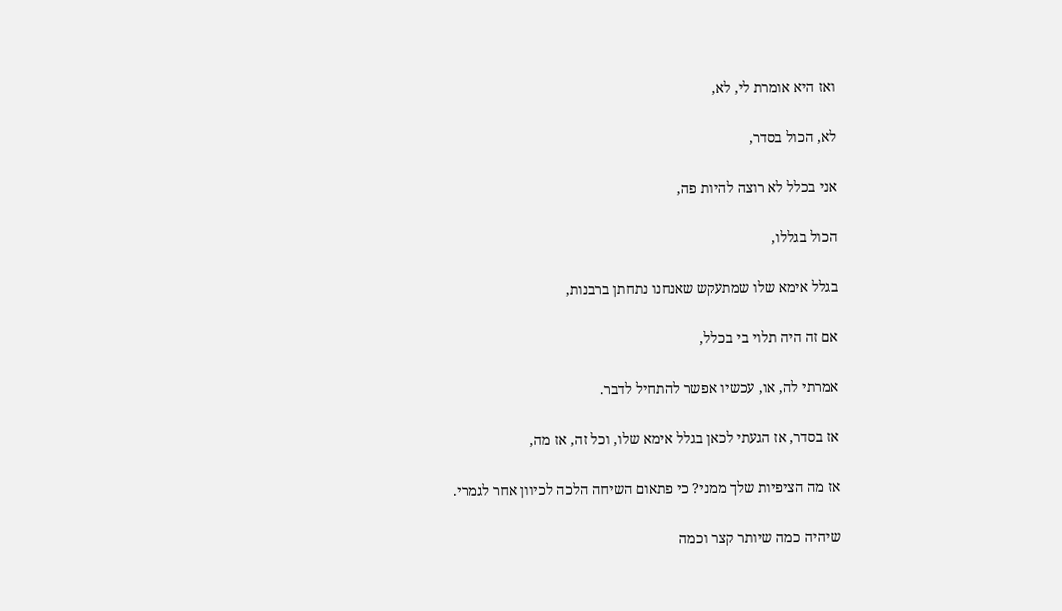ואז היא אומרת לי, לא,

לא, הכול בסדר,

אני בכלל לא רוצה להיות פה,

הכול בגללו,

בגלל אימא שלו שמתעקש שאנחנו נתחתן ברבנות,

אם זה היה תלוי בי בכלל,

אמרתי לה, או, עכשיו אפשר להתחיל לדבר.

אז בסדר, אז הגעתי לכאן בגלל אימא שלו, וכל זה, אז מה,

אז מה הציפיות שלך ממני? כי פתאום השיחה הלכה לכיוון אחר לגמרי.

שיהיה כמה שיותר קצר וכמה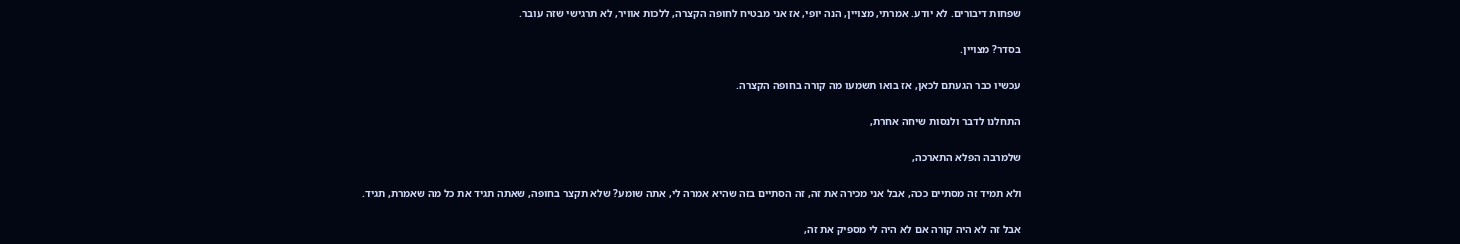שפחות דיבורים. לא יודע. אמרתי, מצויין, הנה יופי, אז אני מבטיח לחופה הקצרה, ללכות אוויר, לא תרגישי שזה עובר.

בסדר? מצויין.

עכשיו כבר הגעתם לכאן, אז בואו תשמעו מה קורה בחופה הקצרה.

התחלנו לדבר ולנסות שיחה אחרת,

שלמרבה הפלא התארכה,

ולא תמיד זה מסתיים ככה, אבל אני מכירה את זה, זה הסתיים בזה שהיא אמרה לי, אתה שומע? שלא תקצר בחופה, שאתה תגיד את כל מה שאמרת, תגיד.

אבל זה לא היה קורה אם לא היה לי מספיק את זה,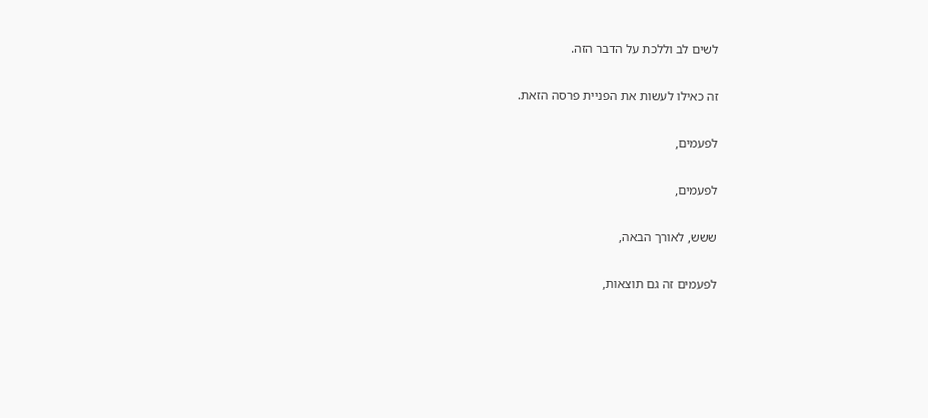לשים לב וללכת על הדבר הזה.

זה כאילו לעשות את הפניית פרסה הזאת.

לפעמים,

לפעמים,

ששש, לאורך הבאה,

לפעמים זה גם תוצאות,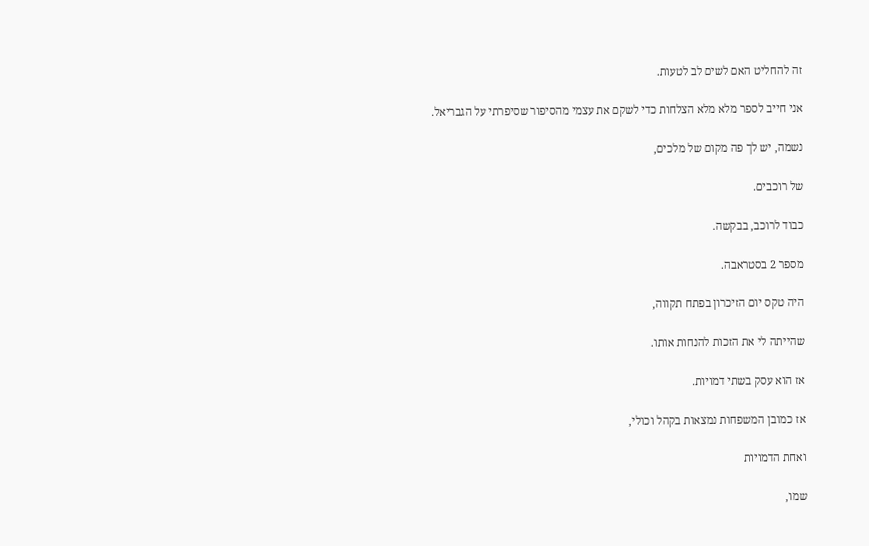זה להחליט האם לשים לב לטעות.

אני חייב לספר מלא מלא הצלחות כדי לשקם את עצמי מהסיפור שסיפרתי על הגבריאל.

נשמה, יש לך פה מקום של מלכים,

של רוכבים.

כבוד לרוכב, בבקשה.

מספר 2 בסטראבה.

היה טקס יום הזיכרון בפתח תקווה,

שהייתה לי את הזכות להנחות אותו.

אז הוא עסק בשתי דמויות.

אז כמובן המשפחות נמצאות בקהל וכולי,

ואחת הדמויות

שמו,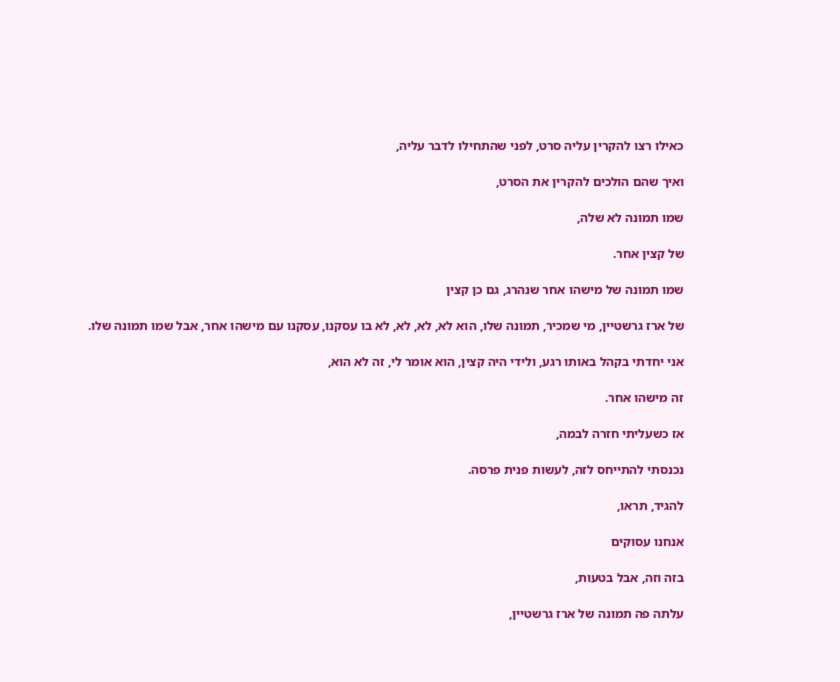כאילו רצו להקרין עליה סרט, לפני שהתחילו לדבר עליה,

ואיך שהם הולכים להקרין את הסרט,

שמו תמונה לא שלה,

של קצין אחר.

שמו תמונה של מישהו אחר שנהרג, גם כן קצין

של ארז גרשטיין, מי שמכיר, תמונה שלו, הוא לא, לא, לא, לא בו עסקנו, עסקנו עם מישהו אחר, אבל שמו תמונה שלו.

אני יחדתי בקהל באותו רגע, ולידי היה קצין, הוא אומר לי, זה לא הוא,

זה מישהו אחר.

אז כשעליתי חזרה לבמה,

נכנסתי להתייחס לזה, לעשות פנית פרסה.

להגיד, תראו,

אנחנו עסוקים

בזה וזה, אבל בטעות,

עלתה פה תמונה של ארז גרשטיין,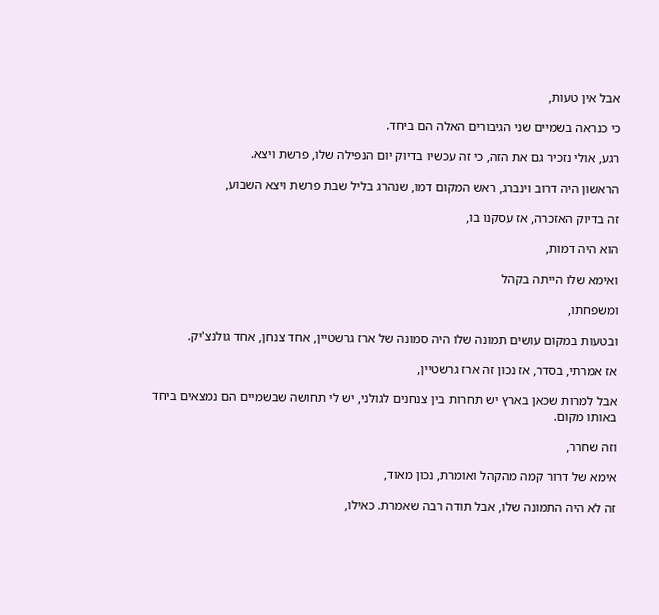אבל אין טעות,

כי כנראה בשמיים שני הגיבורים האלה הם ביחד.

רגע, אולי נזכיר גם את הזה, כי זה עכשיו בדיוק יום הנפילה שלו, פרשת ויצא.

הראשון היה דרוב וינברג, ראש המקום דמו, שנהרג בליל שבת פרשת ויצא השבוע,

זה בדיוק האזכרה, אז עסקנו בו,

הוא היה דמות,

ואימא שלו הייתה בקהל

ומשפחתו,

ובטעות במקום עושים תמונה שלו היה סמונה של ארז גרשטיין, אחד צנחן, אחד גולנצ'יק.

אז אמרתי, בסדר, אז נכון זה ארז גרשטיין,

אבל למרות שכאן בארץ יש תחרות בין צנחנים לגולני, יש לי תחושה שבשמיים הם נמצאים ביחד באותו מקום.

וזה שחרר,

אימא של דרור קמה מהקהל ואומרת, נכון מאוד,

זה לא היה התמונה שלו, אבל תודה רבה שאמרת. כאילו,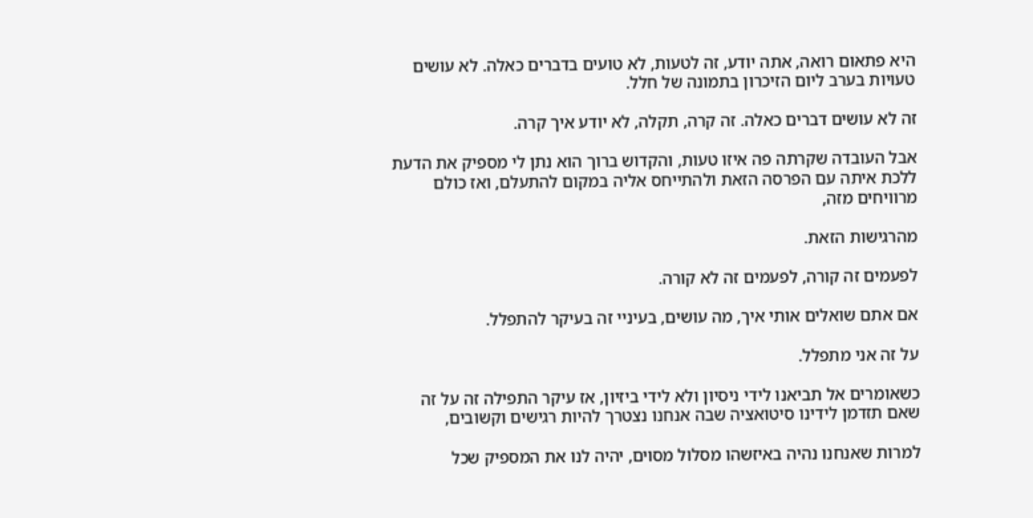היא פתאום רואה, אתה יודע, זה לטעות, לא טועים בדברים כאלה. לא עושים טעויות בערב ליום הזיכרון בתמונה של חלל.

זה לא עושים דברים כאלה. זה קרה, תקלה, לא יודע איך קרה.

אבל העובדה שקרתה פה איזו טעות, והקדוש ברוך הוא נתן לי מספיק את הדעת ללכת איתה עם הפרסה הזאת ולהתייחס אליה במקום להתעלם, ואז כולם מרוויחים מזה,

מהרגישות הזאת.

לפעמים זה קורה, לפעמים זה לא קורה.

אם אתם שואלים אותי איך, מה עושים, בעיניי זה בעיקר להתפלל.

על זה אני מתפלל.

כשאומרים אל תביאנו לידי ניסיון ולא לידי ביזיון, אז עיקר התפילה זה על זה שאם תזדמן לידינו סיטואציה שבה אנחנו נצטרך להיות רגישים וקשובים,

למרות שאנחנו נהיה באיזשהו מסלול מסוים, יהיה לנו את המספיק שכל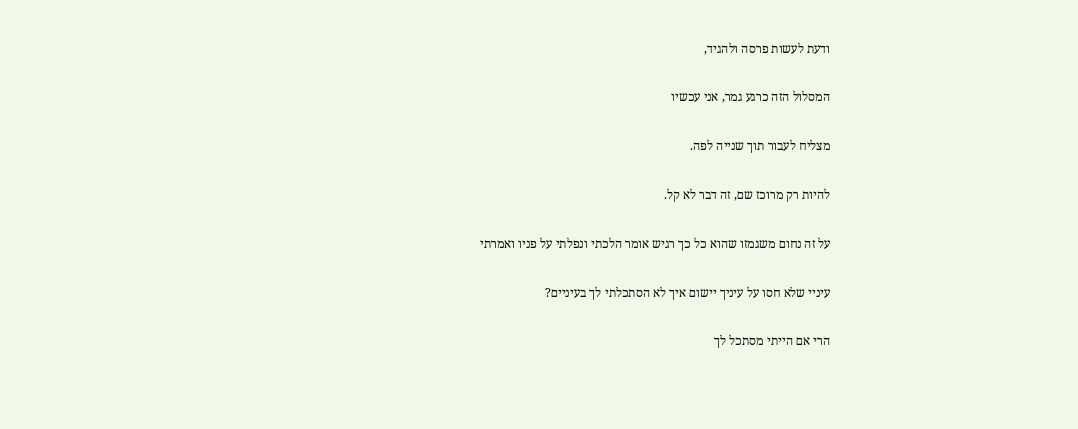ודעת לעשות פרסה ולהגיד,

המסלול הזה כרגע גמר, אני עכשיו

מצליח לעבור תוך שנייה לפה.

להיות רק מרוכז שם, זה דבר לא קל.

על זה נחום משגמזו שהוא כל כך רגיש אומר הלכתי ונפלתי על פניו ואמרתי

עיניי שלא חסו על עיניך יישום איך לא הסתכלתי לך בעיניים?

הרי אם הייתי מסתכל לך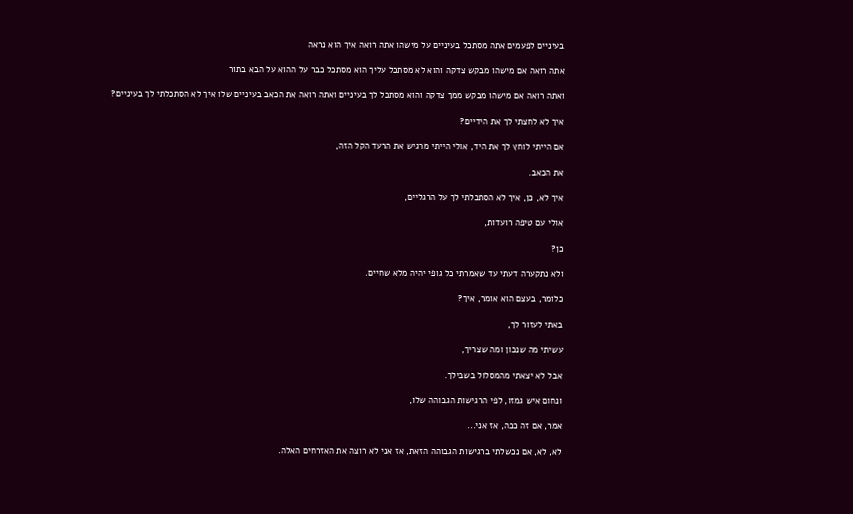בעיניים לפעמים אתה מסתכל בעיניים על מישהו אתה רואה איך הוא נראה

אתה רואה אם מישהו מבקש צדקה והוא לא מסתכל עליך הוא מסתכל כבר על ההוא על הבא בתור

ואתה רואה אם מישהו מבקש ממך צדקה והוא מסתכל לך בעיניים ואתה רואה את הכאב בעיניים שלו איך לא הסתכלתי לך בעיניים?

איך לא לחצתי לך את הידיים?

אם הייתי לוחץ לך את היד, אולי הייתי מרגיש את הרעד הקל הזה,

את הכאב.

איך לא, כן, איך לא הסתכלתי לך על הרגליים,

אולי עם טיפה רועדות,

כן?

ולא נתקערה דעתי עד שאמרתי כל גופי יהיה מלא שחיים.

כלומר, בעצם הוא אומר, איך?

באתי לעזור לך,

עשיתי מה שנכון ומה שצריך,

אבל לא יצאתי מהמסלול בשבילך.

ונחום איש גמזו, לפי הרגישות הגבוהה שלו,

אמר, אם זה ככה, אז אני...

לא, לא, אם נכשלתי ברגישות הגבוהה הזאת, אז אני לא רוצה את האזרחים האלה.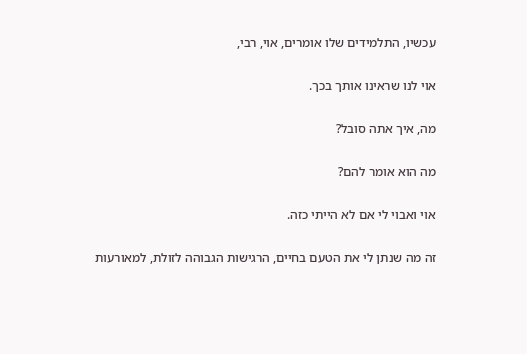עכשיו, התלמידים שלו אומרים, אוי, רבי,

אוי לנו שראינו אותך בכך.

מה, איך אתה סובל?

מה הוא אומר להם?

אוי ואבוי לי אם לא הייתי כזה.

זה מה שנתן לי את הטעם בחיים, הרגישות הגבוהה לזולת, למאורעות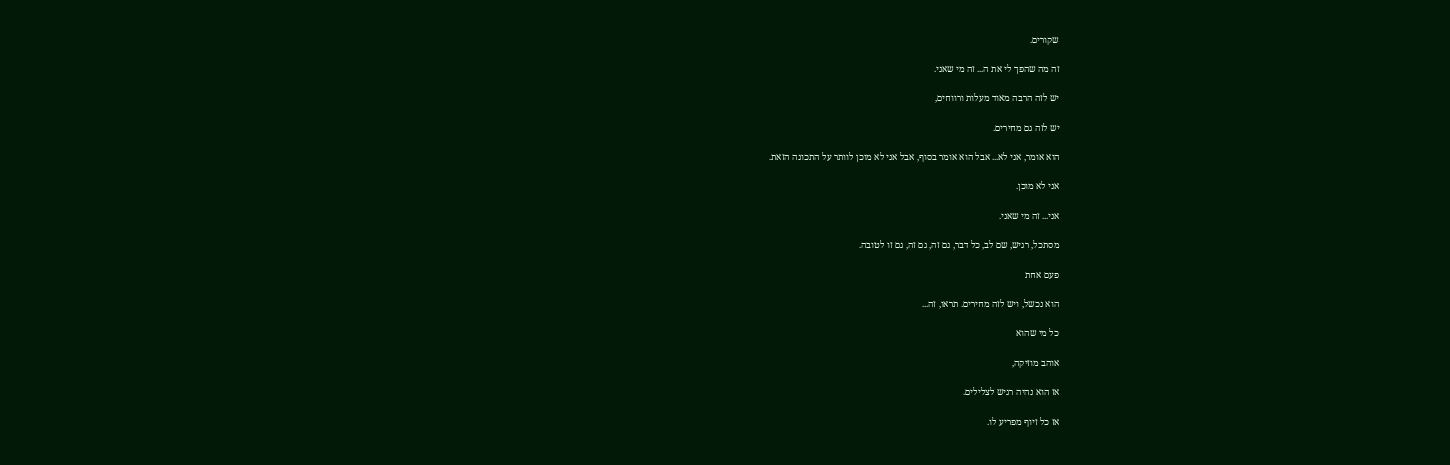שקורים.

זה מה שהפך לי את ה... זה מי שאני.

יש לזה הרבה מאוד מעלות ורווחים,

יש לזה גם מחירים.

הוא אומר, אני לא... אבל הוא אומר בסוף, אבל אני לא מוכן לוותר על התכונה הזאת.

אני לא מוכן.

אני... זה מי שאני.

מסתכל, רגיש, שם לב, כל דבר, גם זה, גם זה, גם זו לטובה.

פעם אחת

הוא נכשל, ויש לזה מחירים. תראו, זה...

כל מי שהוא

אוהב מוזיקה,

אז הוא נהיה רגיש לצלילים.

אז כל זיוף מפריע לו.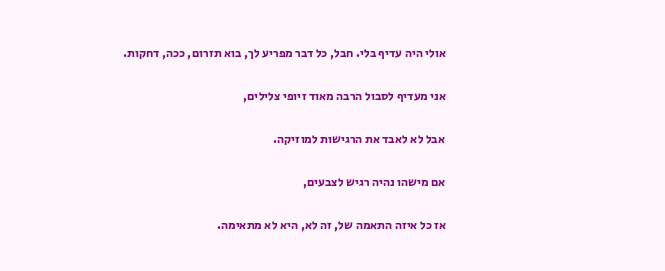אולי היה עדיף בלי. חבל, כל דבר מפריע לך, בוא תזרום, ככה, דחקות.

אני מעדיף לסבול הרבה מאוד זיופי צלילים,

אבל לא לאבד את הרגישות למוזיקה.

אם מישהו נהיה רגיש לצבעים,

אז כל איזה התאמה של, זה לא, היא לא מתאימה.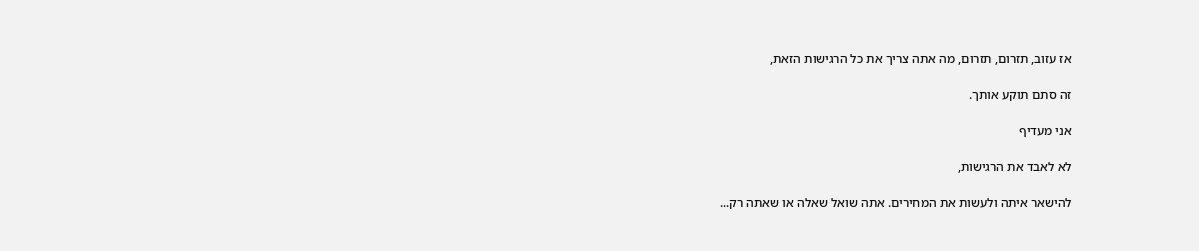אז עזוב, תזרום, תזרום, מה אתה צריך את כל הרגישות הזאת,

זה סתם תוקע אותך.

אני מעדיף

לא לאבד את הרגישות,

להישאר איתה ולעשות את המחירים. אתה שואל שאלה או שאתה רק...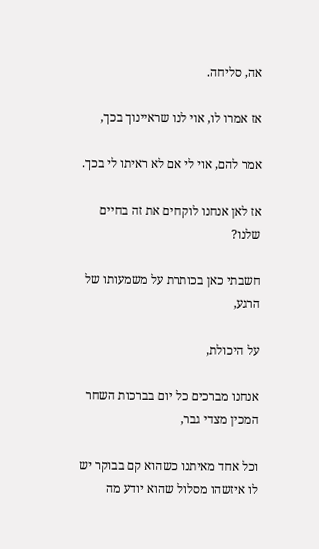אה, סליחה.

אז אמרו לו, אוי לנו שראיינוך בכך,

אמר להם, אוי לי אם לא ראיתו לי בכך.

אז לאן אנחנו לוקחים את זה בחיים שלנו?

חשבתי כאן בכותרת על משמעותו של הרגע,

על היכולת,

אנחנו מברכים כל יום בברכות השחר המכין מצדי גבר,

וכל אחד מאיתנו כשהוא קם בבוקר יש לו איזשהו מסלול שהוא יודע מה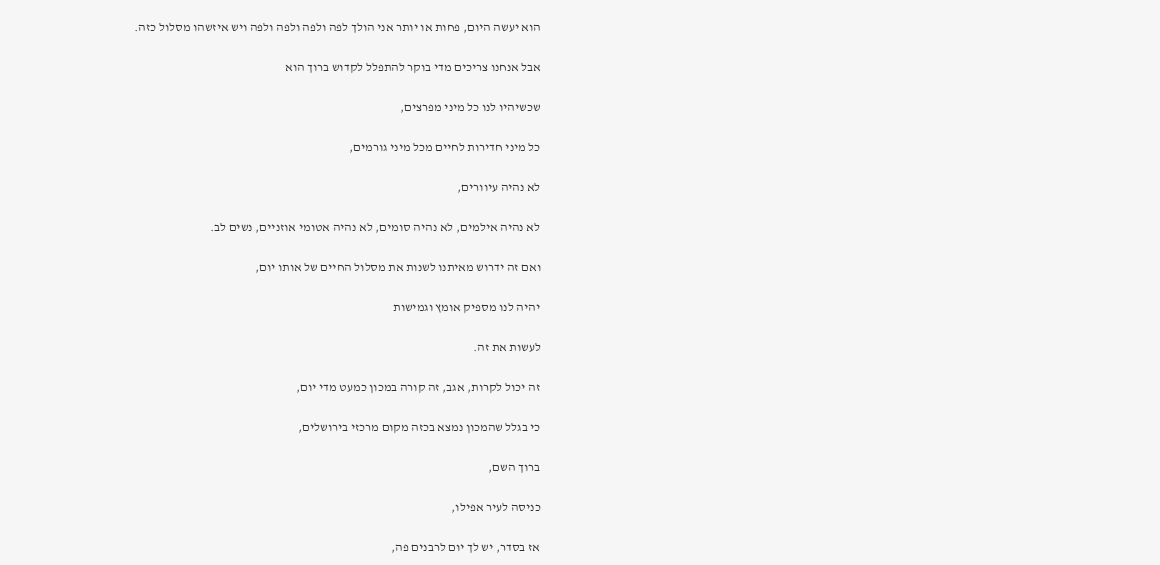הוא יעשה היום, פחות או יותר אני הולך לפה ולפה ולפה ולפה ויש איזשהו מסלול כזה.

אבל אנחנו צריכים מדי בוקר להתפלל לקדוש ברוך הוא

שכשיהיו לנו כל מיני מפרצים,

כל מיני חדירות לחיים מכל מיני גורמים,

לא נהיה עיוורים,

לא נהיה אילמים, לא נהיה סומים, לא נהיה אטומי אוזניים, נשים לב.

ואם זה ידרוש מאיתנו לשנות את מסלול החיים של אותו יום,

יהיה לנו מספיק אומץ וגמישות

לעשות את זה.

זה יכול לקרות, אגב, זה קורה במכון כמעט מדי יום,

כי בגלל שהמכון נמצא בכזה מקום מרכזי בירושלים,

ברוך השם,

כניסה לעיר אפילו,

אז בסדר, יש לך יום לרבנים פה,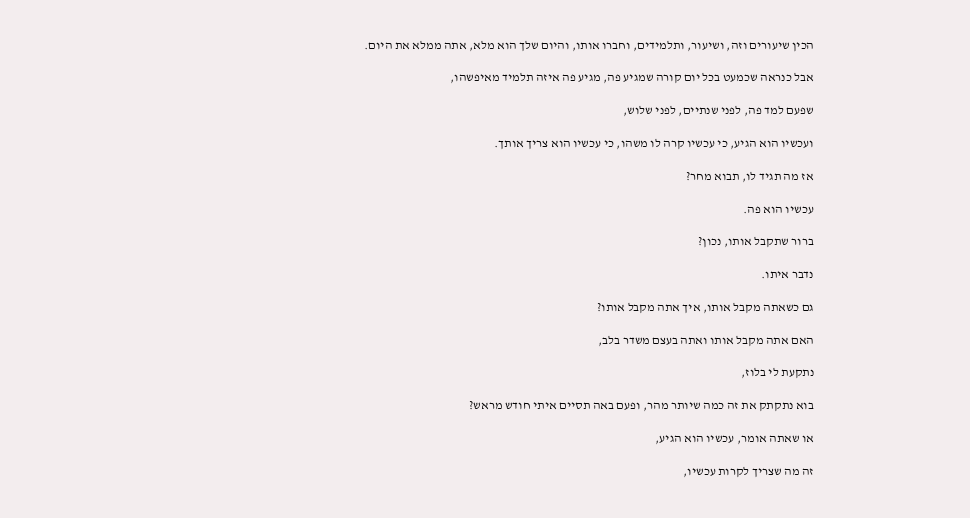הכין שיעורים וזה, ושיעור, ותלמידים, וחברו אותו, והיום שלך הוא מלא, אתה ממלא את היום.

אבל כנראה שכמעט בכל יום קורה שמגיע פה, מגיע פה איזה תלמיד מאיפשהו,

שפעם למד פה, לפני שנתיים, לפני שלוש,

ועכשיו הוא הגיע, כי עכשיו קרה לו משהו, כי עכשיו הוא צריך אותך.

אז מה תגיד לו, תבוא מחר?

עכשיו הוא פה.

ברור שתקבל אותו, נכון?

נדבר איתו.

גם כשאתה מקבל אותו, איך אתה מקבל אותו?

האם אתה מקבל אותו ואתה בעצם משדר בלב,

נתקעת לי בלוז,

בוא נתקתק את זה כמה שיותר מהר, ופעם באה תסיים איתי חודש מראש?

או שאתה אומר, עכשיו הוא הגיע,

זה מה שצריך לקרות עכשיו,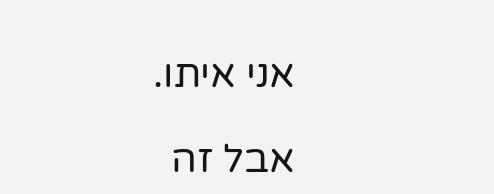אני איתו.

אבל זה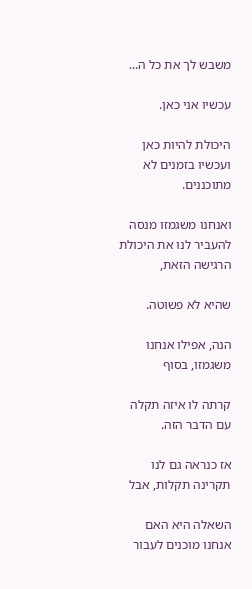משבש לך את כל ה...

עכשיו אני כאן.

היכולת להיות כאן ועכשיו בזמנים לא מתוכננים.

ואנחנו משגמזו מנסה להעביר לנו את היכולת הרגישה הזאת,

שהיא לא פשוטה.

הנה, אפילו אנחנו משגמזו, בסוף

קרתה לו איזה תקלה עם הדבר הזה.

אז כנראה גם לנו תקרינה תקלות, אבל

השאלה היא האם אנחנו מוכנים לעבור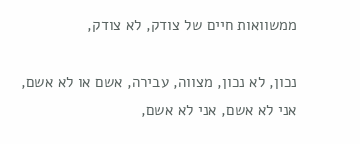ממשוואות חיים של צודק, לא צודק,

נכון, לא נכון, מצווה, עבירה, אשם או לא אשם, אני לא אשם, אני לא אשם,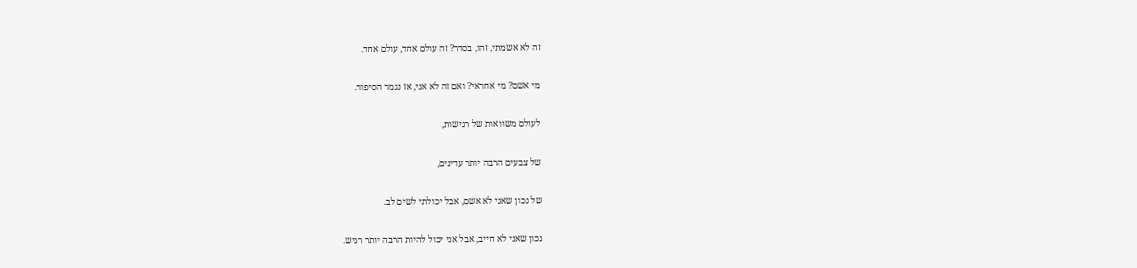זה לא אשמתי, זהו, בסדר? זה עולם אחד, עולם אחד.

מי אשם? מי אחראי? ואם זה לא אני, אז נגמר הסיפור.

לעולם משוואות של רגישות,

של צבעים הרבה יותר עדינים,

של נכון שאני לא אשם, אבל יכולתי לשים לב.

נכון שאני לא חייב, אבל אני יכול להיות הרבה יותר רגיש.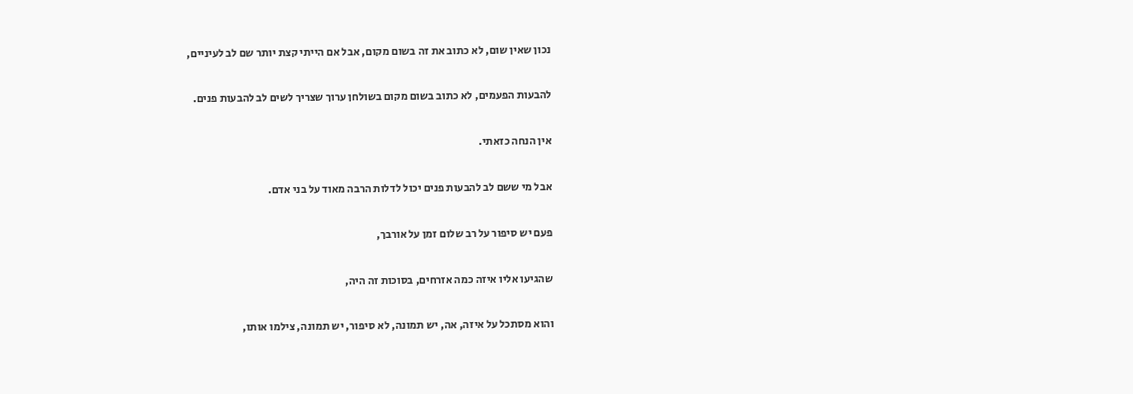נכון שאין שום, לא כתוב את זה בשום מקום, אבל אם הייתי קצת יותר שם לב לעיניים,

להבעות הפעמים, לא כתוב בשום מקום בשולחן ערוך שצריך לשים לב להבעות פנים.

אין הנחה כזאתי.

אבל מי ששם לב להבעות פנים יכול לדלות הרבה מאוד על בני אדם.

פעם יש סיפור על רב שלום זמן על אורבך,

שהגיעו אליו איזה כמה אזרחים, בסוכות זה היה,

והוא מסתכל על איזה, אה, יש תמונה, לא סיפור, יש תמונה, צילמו אותו,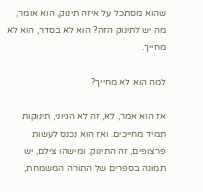שהוא מסתכל על איזה תינוק, הוא אומר, מה יש לתינוק הזה? הוא לא בסדר, הוא לא מחייך.

למה הוא לא מחייך?

אז הוא אמר, לא, זה לא הגיוני, תינוקות תמיד מחייכים. ואז הוא נכנס לעשות פרצופים, זה התינוק. ומישהו צילם, יש תמונה בספרים של התורה המשמחת,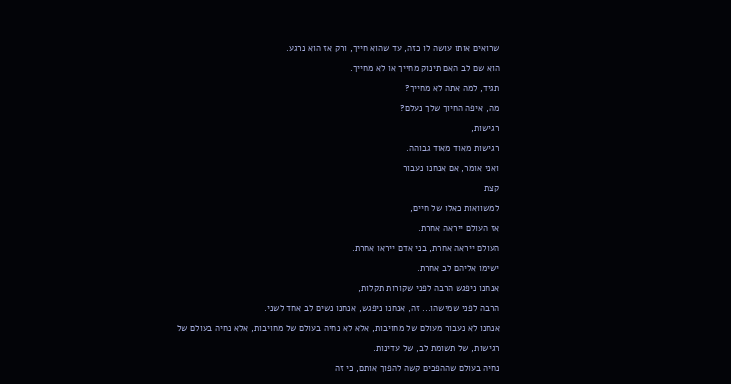שרואים אותו עושה לו כזה, עד שהוא חייך, ורק אז הוא נרגע.

הוא שם לב האם תינוק מחייך או לא מחייך.

תגיד, למה אתה לא מחייך?

מה, איפה החיוך שלך נעלם?

רגישות,

רגישות מאוד מאוד גבוהה.

ואני אומר, אם אנחנו נעבור

קצת

למשוואות כאלו של חיים,

אז העולם ייראה אחרת.

העולם ייראה אחרת, בני אדם ייראו אחרת.

ישימו אליהם לב אחרת.

אנחנו ניפגש הרבה לפני שקורות תקלות,

הרבה לפני שמישהו... זה, אנחנו ניפגש, אנחנו נשים לב אחד לשני.

אנחנו לא נעבור מעולם של מחויבות, אלא לא נחיה בעולם של מחויבות, אלא נחיה בעולם של

רגישות, של תשומת לב, של עדינות.

נחיה בעולם שההפכים קשה להפוך אותם, כי זה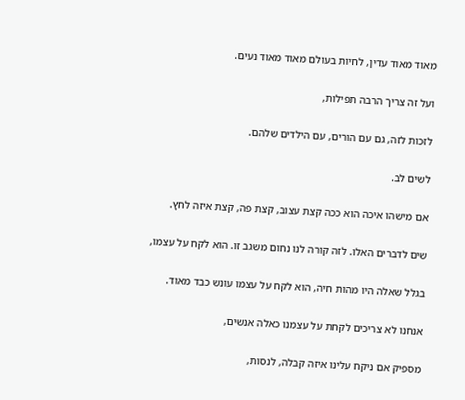מאוד מאוד עדין, לחיות בעולם מאוד מאוד נעים.

ועל זה צריך הרבה תפילות,

לזכות לזה, גם עם הורים, עם הילדים שלהם.

לשים לב.

אם מישהו איכה הוא ככה קצת עצוב, קצת פה, קצת איזה לחץ.

שים לדברים האלו. לזה קורה לנו נחום משגב זו. הוא לקח על עצמו,

בגלל שאלה היו מהות חיה, הוא לקח על עצמו עונש כבד מאוד.

אנחנו לא צריכים לקחת על עצמנו כאלה אנשים,

מספיק אם ניקח עלינו איזה קבלה, לנסות,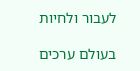לעבור ולחיות

בעולם ערכים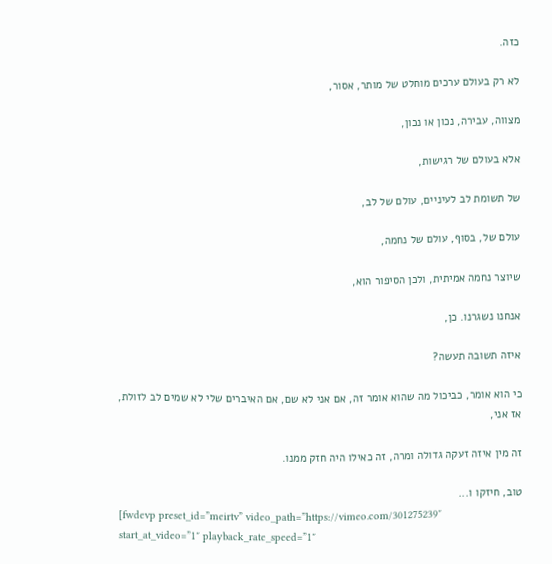כזה.

לא רק בעולם ערכים מוחלט של מותר, אסור,

מצווה, עבירה, נכון או נכון,

אלא בעולם של רגישות,

של תשומת לב לעיניים, עולם של לב,

עולם של, בסוף, עולם של נחמה,

שיוצר נחמה אמיתית, ולכן הסיפור הוא,

אנחנו נשגרנו. כן,

איזה תשובה תעשה?

כי הוא אומר, כביכול מה שהוא אומר זה, אם אני לא שם, אם האיברים שלי לא שמים לב לזולת, אז אני,

זה מין איזה זעקה גדולה ומרה, זה כאילו היה חזק ממנו.

טוב, חיזקו ו...
[fwdevp preset_id=”meirtv” video_path=”https://vimeo.com/301275239″ start_at_video=”1″ playback_rate_speed=”1″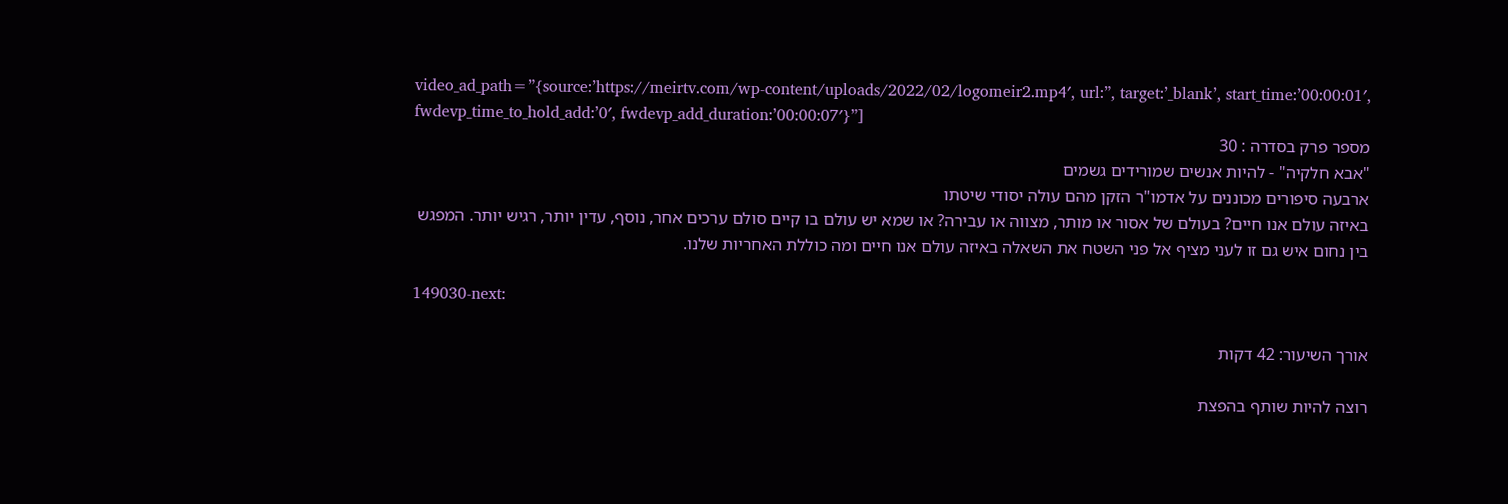video_ad_path=”{source:’https://meirtv.com/wp-content/uploads/2022/02/logomeir2.mp4′, url:”, target:’_blank’, start_time:’00:00:01′, fwdevp_time_to_hold_add:’0′, fwdevp_add_duration:’00:00:07′}”]
מספר פרק בסדרה : 30
"אבא חלקיה" - להיות אנשים שמורידים גשמים
ארבעה סיפורים מכוננים על אדמו"ר הזקן מהם עולה יסודי שיטתו
באיזה עולם אנו חיים? בעולם של אסור או מותר, מצווה או עבירה? או שמא יש עולם בו קיים סולם ערכים אחר, נוסף, עדין יותר, רגיש יותר. המפגש בין נחום איש גם זו לעני מציף אל פני השטח את השאלה באיזה עולם אנו חיים ומה כוללת האחריות שלנו.

149030-next:

אורך השיעור: 42 דקות

רוצה להיות שותף בהפצת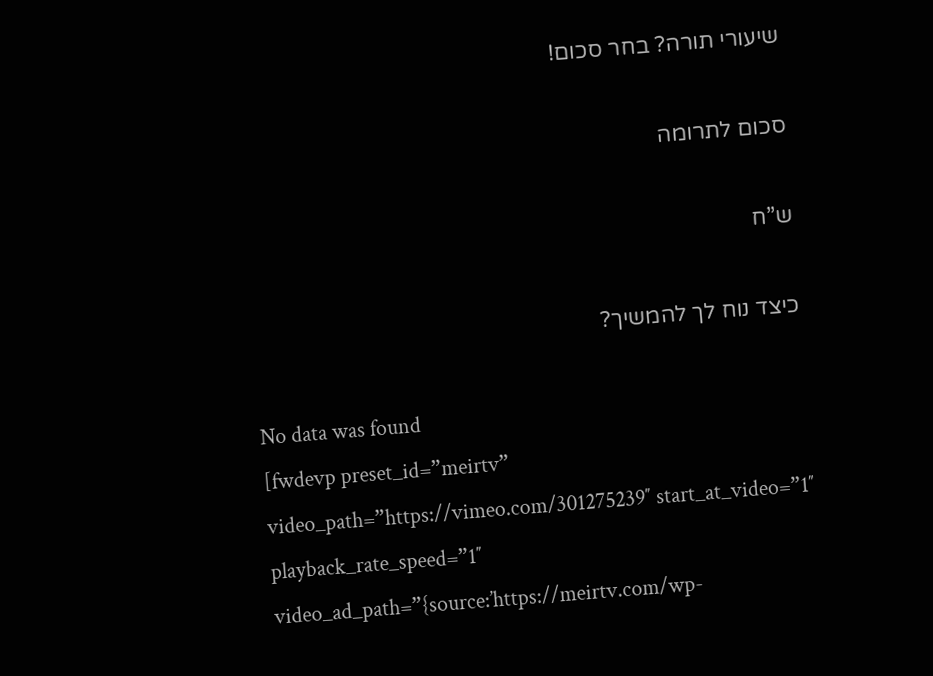שיעורי תורה? בחר סכום!

סכום לתרומה

ש”ח

כיצד נוח לך להמשיך?

No data was found
[fwdevp preset_id=”meirtv” video_path=”https://vimeo.com/301275239″ start_at_video=”1″ playback_rate_speed=”1″ video_ad_path=”{source:’https://meirtv.com/wp-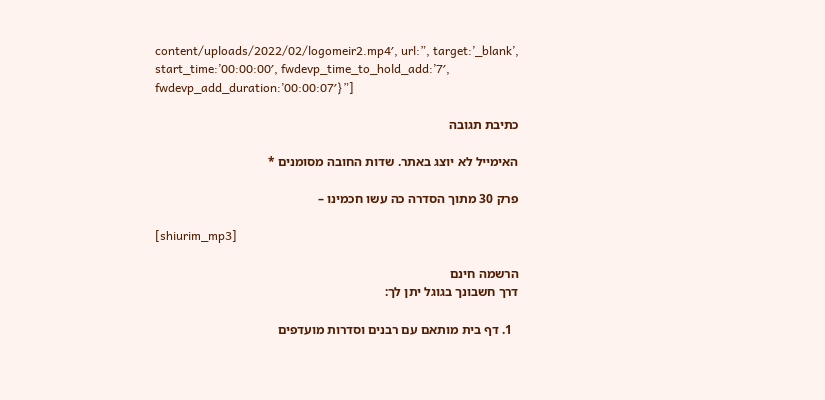content/uploads/2022/02/logomeir2.mp4′, url:”, target:’_blank’, start_time:’00:00:00′, fwdevp_time_to_hold_add:’7′, fwdevp_add_duration:’00:00:07′}”]

כתיבת תגובה

האימייל לא יוצג באתר. שדות החובה מסומנים *

פרק 30 מתוך הסדרה כה עשו חכמינו –

[shiurim_mp3]

הרשמה חינם
דרך חשבונך בגוגל יתן לך:

  1. דף בית מותאם עם רבנים וסדרות מועדפים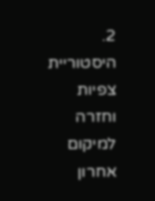2. היסטוריית צפיות וחזרה למיקום אחרון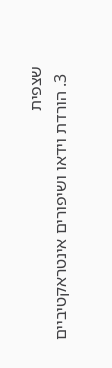שצפית
  3. הורדת וידאו ושיפורים אינטראקטיביים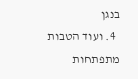בנגן
  4. ועוד הטבות מתפתחות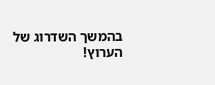בהמשך השדרוג של הערוץ!